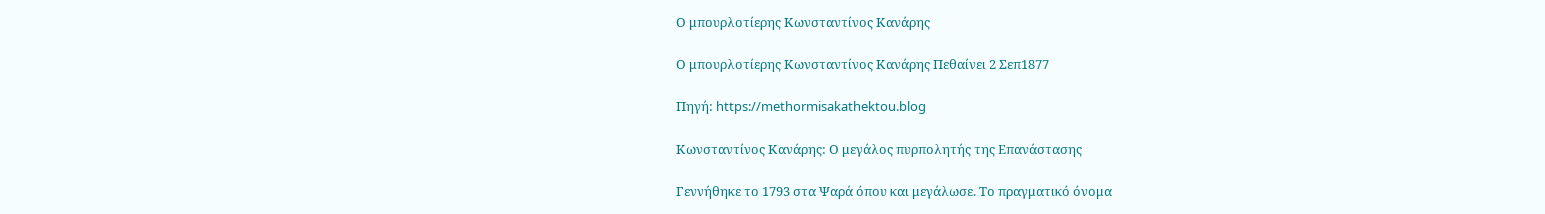Ο μπουρλοτίερης Κωνσταντίνος Κανάρης

Ο μπουρλοτίερης Κωνσταντίνος Κανάρης Πεθαίνει 2 Σεπ1877

Πηγή: https://methormisakathektou.blog

Κωνσταντίνος Κανάρης: Ο μεγάλος πυρπολητής της Επανάστασης

Γεννήθηκε το 1793 στα Ψαρά όπου και μεγάλωσε. Tο πραγματικό όνομα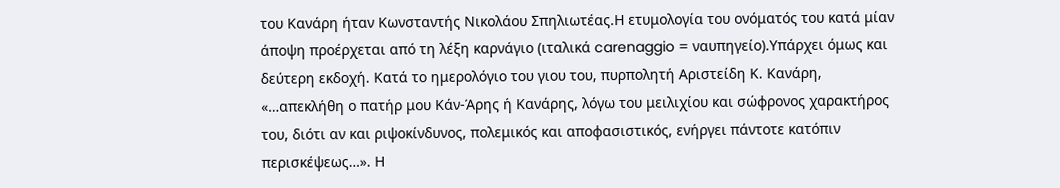του Κανάρη ήταν Κωνσταντής Νικολάου Σπηλιωτέας.Η ετυμολογία του ονόματός του κατά μίαν άποψη προέρχεται από τη λέξη καρνάγιο (ιταλικά carenaggio = ναυπηγείο).Υπάρχει όμως και δεύτερη εκδοχή. Κατά το ημερολόγιο του γιου του, πυρπολητή Αριστείδη Κ. Κανάρη, «…απεκλήθη ο πατήρ μου Κάν-Άρης ή Κανάρης, λόγω του μειλιχίου και σώφρονος χαρακτήρος του, διότι αν και ριψοκίνδυνος, πολεμικός και αποφασιστικός, ενήργει πάντοτε κατόπιν περισκέψεως…». Η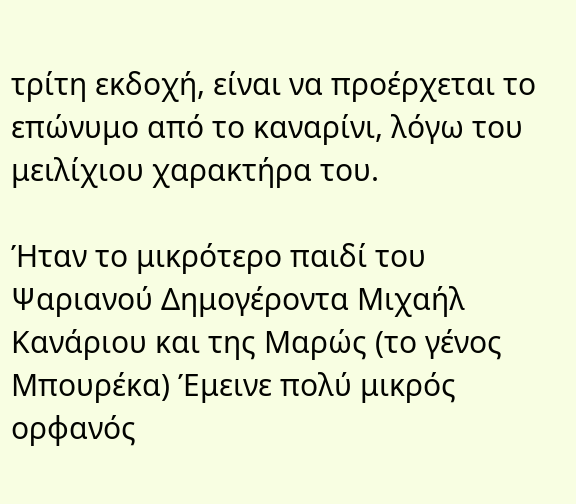τρίτη εκδοχή, είναι να προέρχεται το επώνυμο από το καναρίνι, λόγω του μειλίχιου χαρακτήρα του.

Ήταν το μικρότερο παιδί του Ψαριανού Δημογέροντα Μιχαήλ Κανάριου και της Μαρώς (το γένος Μπουρέκα) Έμεινε πολύ μικρός ορφανός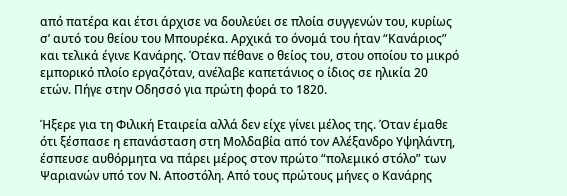από πατέρα και έτσι άρχισε να δουλεύει σε πλοία συγγενών του, κυρίως σ’ αυτό του θείου του Μπουρέκα. Αρχικά το όνομά του ήταν “Κανάριος” και τελικά έγινε Κανάρης. Όταν πέθανε ο θείος του, στου οποίου το μικρό εμπορικό πλοίο εργαζόταν, ανέλαβε καπετάνιος ο ίδιος σε ηλικία 20 ετών. Πήγε στην Οδησσό για πρώτη φορά το 1820.

Ήξερε για τη Φιλική Εταιρεία αλλά δεν είχε γίνει μέλος της. Όταν έμαθε ότι ξέσπασε η επανάσταση στη Μολδαβία από τον Αλέξανδρο Υψηλάντη, έσπευσε αυθόρμητα να πάρει μέρος στον πρώτο “πολεμικό στόλο” των Ψαριανών υπό τον Ν. Αποστόλη. Από τους πρώτους μήνες ο Κανάρης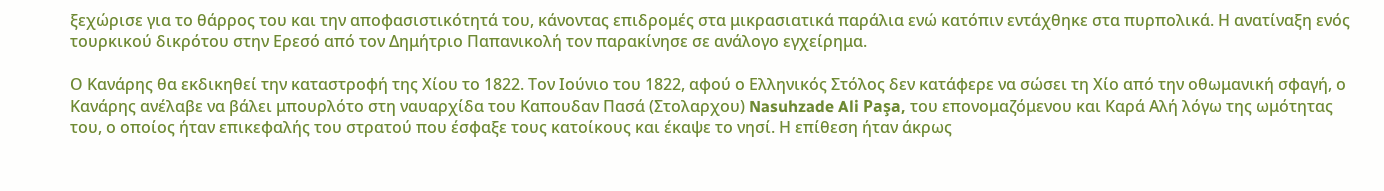ξεχώρισε για το θάρρος του και την αποφασιστικότητά του, κάνοντας επιδρομές στα μικρασιατικά παράλια ενώ κατόπιν εντάχθηκε στα πυρπολικά. Η ανατίναξη ενός τουρκικού δικρότου στην Ερεσό από τον Δημήτριο Παπανικολή τον παρακίνησε σε ανάλογο εγχείρημα.

Ο Κανάρης θα εκδικηθεί την καταστροφή της Χίου το 1822. Τον Ιούνιο του 1822, αφού ο Ελληνικός Στόλος δεν κατάφερε να σώσει τη Χίο από την οθωμανική σφαγή, ο Κανάρης ανέλαβε να βάλει μπουρλότο στη ναυαρχίδα του Καπουδαν Πασά (Στολαρχου) Nasuhzade Ali Paşa, του επονομαζόμενου και Καρά Αλή λόγω της ωμότητας του, ο οποίος ήταν επικεφαλής του στρατού που έσφαξε τους κατοίκους και έκαψε το νησί. Η επίθεση ήταν άκρως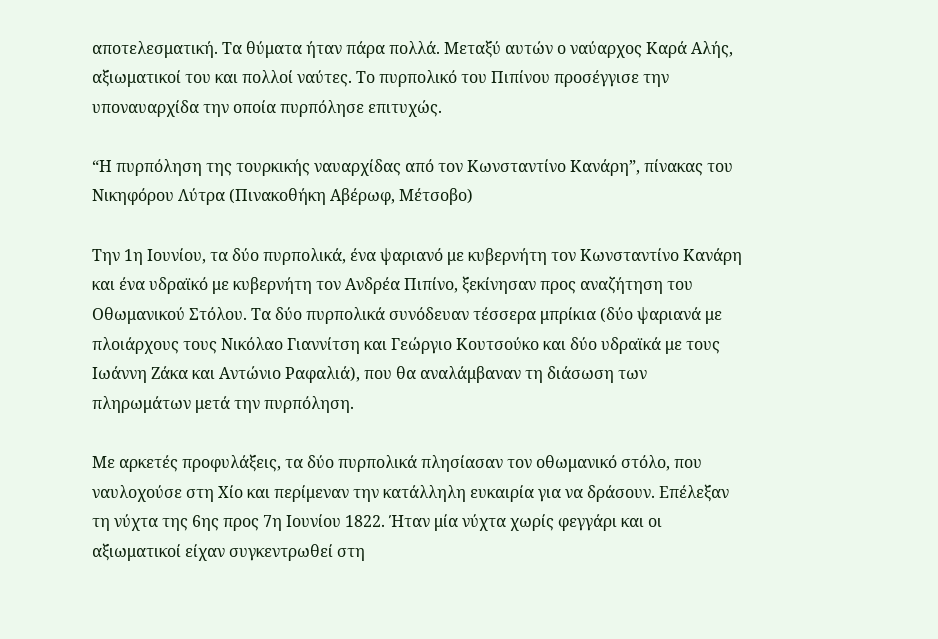αποτελεσματική. Τα θύματα ήταν πάρα πολλά. Μεταξύ αυτών ο ναύαρχος Καρά Αλής, αξιωματικοί του και πολλοί ναύτες. Το πυρπολικό του Πιπίνου προσέγγισε την υποναυαρχίδα την οποία πυρπόλησε επιτυχώς.

“Η πυρπόληση της τουρκικής ναυαρχίδας από τον Κωνσταντίνο Κανάρη”, πίνακας του Νικηφόρου Λύτρα (Πινακοθήκη Αβέρωφ, Μέτσοβο)

Την 1η Ιουνίου, τα δύο πυρπολικά, ένα ψαριανό με κυβερνήτη τον Κωνσταντίνο Κανάρη και ένα υδραϊκό με κυβερνήτη τον Ανδρέα Πιπίνο, ξεκίνησαν προς αναζήτηση του Οθωμανικού Στόλου. Τα δύο πυρπολικά συνόδευαν τέσσερα μπρίκια (δύο ψαριανά με πλοιάρχους τους Νικόλαο Γιαννίτση και Γεώργιο Κουτσούκο και δύο υδραϊκά με τους Ιωάννη Ζάκα και Αντώνιο Ραφαλιά), που θα αναλάμβαναν τη διάσωση των πληρωμάτων μετά την πυρπόληση.

Με αρκετές προφυλάξεις, τα δύο πυρπολικά πλησίασαν τον οθωμανικό στόλο, που ναυλοχούσε στη Χίο και περίμεναν την κατάλληλη ευκαιρία για να δράσουν. Επέλεξαν τη νύχτα της 6ης προς 7η Ιουνίου 1822. Ήταν μία νύχτα χωρίς φεγγάρι και οι αξιωματικοί είχαν συγκεντρωθεί στη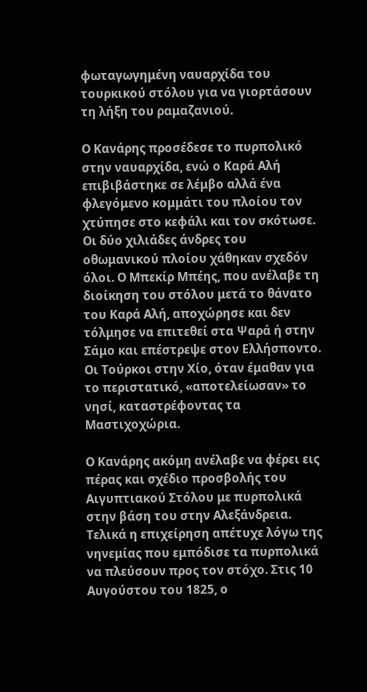φωταγωγημένη ναυαρχίδα του τουρκικού στόλου για να γιορτάσουν τη λήξη του ραμαζανιού.

Ο Κανάρης προσέδεσε το πυρπολικό στην ναυαρχίδα, ενώ ο Καρά Αλή επιβιβάστηκε σε λέμβο αλλά ένα φλεγόμενο κομμάτι του πλοίου τον χτύπησε στο κεφάλι και τον σκότωσε. Οι δύο χιλιάδες άνδρες του οθωμανικού πλοίου χάθηκαν σχεδόν όλοι. Ο Μπεκίρ Μπέης, που ανέλαβε τη διοίκηση του στόλου μετά το θάνατο του Καρά Αλή, αποχώρησε και δεν τόλμησε να επιτεθεί στα Ψαρά ή στην Σάμο και επέστρεψε στον Ελλήσποντο. Οι Τούρκοι στην Χίο, όταν έμαθαν για το περιστατικό, «αποτελείωσαν» το νησί, καταστρέφοντας τα Μαστιχοχώρια.

Ο Κανάρης ακόμη ανέλαβε να φέρει εις πέρας και σχέδιο προσβολής του Αιγυπτιακού Στόλου με πυρπολικά στην βάση του στην Αλεξάνδρεια. Τελικά η επιχείρηση απέτυχε λόγω της νηνεμίας που εμπόδισε τα πυρπολικά να πλεύσουν προς τον στόχο. Στις 10 Αυγούστου του 1825, ο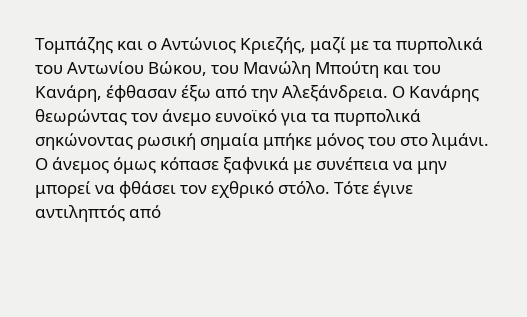Τομπάζης και ο Αντώνιος Κριεζής, μαζί με τα πυρπολικά του Αντωνίου Βώκου, του Μανώλη Μπούτη και του Κανάρη, έφθασαν έξω από την Αλεξάνδρεια. Ο Κανάρης θεωρώντας τον άνεμο ευνοϊκό για τα πυρπολικά σηκώνοντας ρωσική σημαία μπήκε μόνος του στο λιμάνι. Ο άνεμος όμως κόπασε ξαφνικά με συνέπεια να μην μπορεί να φθάσει τον εχθρικό στόλο. Τότε έγινε αντιληπτός από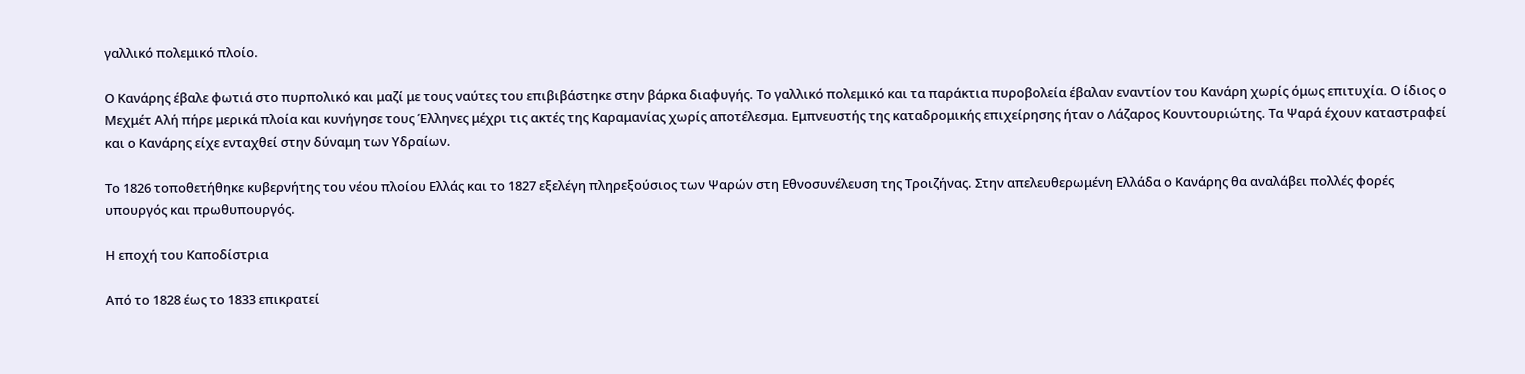γαλλικό πολεμικό πλοίο.

Ο Κανάρης έβαλε φωτιά στο πυρπολικό και μαζί με τους ναύτες του επιβιβάστηκε στην βάρκα διαφυγής. Το γαλλικό πολεμικό και τα παράκτια πυροβολεία έβαλαν εναντίον του Κανάρη χωρίς όμως επιτυχία. Ο ίδιος ο Μεχμέτ Αλή πήρε μερικά πλοία και κυνήγησε τους Έλληνες μέχρι τις ακτές της Καραμανίας χωρίς αποτέλεσμα. Εμπνευστής της καταδρομικής επιχείρησης ήταν ο Λάζαρος Κουντουριώτης. Τα Ψαρά έχουν καταστραφεί και ο Κανάρης είχε ενταχθεί στην δύναμη των Υδραίων.

Το 1826 τοποθετήθηκε κυβερνήτης του νέου πλοίου Ελλάς και το 1827 εξελέγη πληρεξούσιος των Ψαρών στη Εθνοσυνέλευση της Τροιζήνας. Στην απελευθερωμένη Ελλάδα ο Κανάρης θα αναλάβει πολλές φορές υπουργός και πρωθυπουργός.

Η εποχή του Καποδίστρια

Από το 1828 έως το 1833 επικρατεί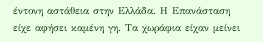έντονη αστάθεια στην Ελλάδα. Η Επανάσταση είχε αφήσει καμένη γη. Τα χωράφια είχαν μείνει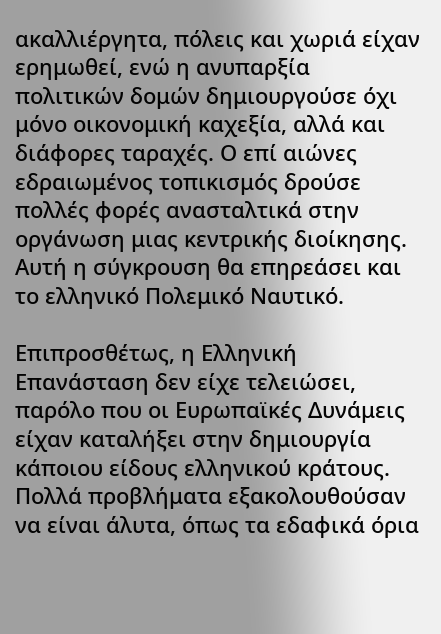ακαλλιέργητα, πόλεις και χωριά είχαν ερημωθεί, ενώ η ανυπαρξία πολιτικών δομών δημιουργούσε όχι μόνο οικονομική καχεξία, αλλά και διάφορες ταραχές. Ο επί αιώνες εδραιωμένος τοπικισμός δρούσε πολλές φορές ανασταλτικά στην οργάνωση μιας κεντρικής διοίκησης. Αυτή η σύγκρουση θα επηρεάσει και το ελληνικό Πολεμικό Ναυτικό.

Επιπροσθέτως, η Ελληνική Επανάσταση δεν είχε τελειώσει, παρόλο που οι Ευρωπαϊκές Δυνάμεις είχαν καταλήξει στην δημιουργία κάποιου είδους ελληνικού κράτους. Πολλά προβλήματα εξακολουθούσαν να είναι άλυτα, όπως τα εδαφικά όρια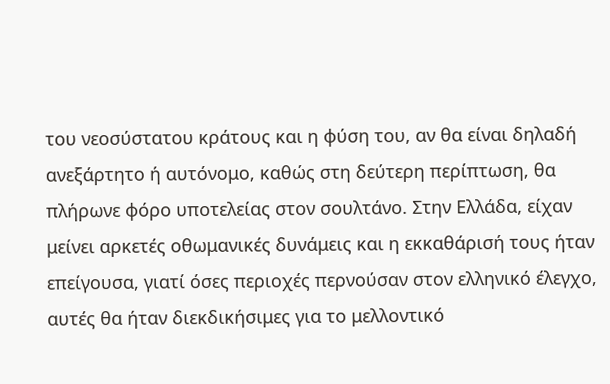του νεοσύστατου κράτους και η φύση του, αν θα είναι δηλαδή ανεξάρτητο ή αυτόνομο, καθώς στη δεύτερη περίπτωση, θα πλήρωνε φόρο υποτελείας στον σουλτάνο. Στην Ελλάδα, είχαν μείνει αρκετές οθωμανικές δυνάμεις και η εκκαθάρισή τους ήταν επείγουσα, γιατί όσες περιοχές περνούσαν στον ελληνικό έλεγχο, αυτές θα ήταν διεκδικήσιμες για το μελλοντικό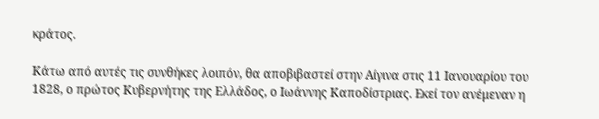κράτος.

Κάτω από αυτές τις συνθήκες λοιπόν, θα αποβιβαστεί στην Αίγινα στις 11 Ιανουαρίου του 1828, ο πρώτος Κυβερνήτης της Ελλάδος, ο Ιωάννης Καποδίστριας. Εκεί τον ανέμεναν η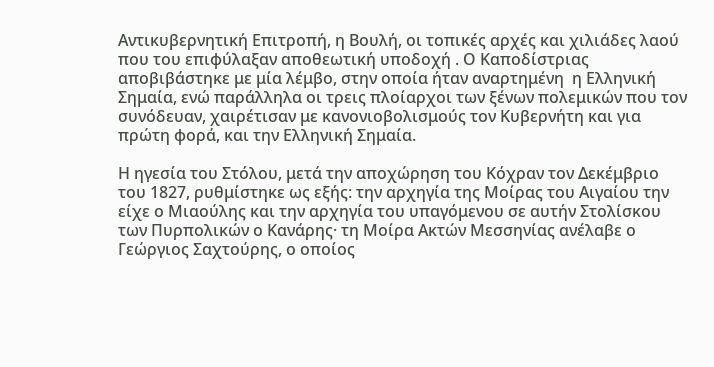Αντικυβερνητική Επιτροπή, η Βουλή, οι τοπικές αρχές και χιλιάδες λαού που του επιφύλαξαν αποθεωτική υποδοχή . Ο Καποδίστριας αποβιβάστηκε με μία λέμβο, στην οποία ήταν αναρτημένη  η Ελληνική Σημαία, ενώ παράλληλα οι τρεις πλοίαρχοι των ξένων πολεμικών που τον συνόδευαν, χαιρέτισαν με κανονιοβολισμούς τον Κυβερνήτη και για πρώτη φορά, και την Ελληνική Σημαία.

Η ηγεσία του Στόλου, μετά την αποχώρηση του Κόχραν τον Δεκέμβριο του 1827, ρυθμίστηκε ως εξής: την αρχηγία της Μοίρας του Αιγαίου την είχε ο Μιαούλης και την αρχηγία του υπαγόμενου σε αυτήν Στολίσκου των Πυρπολικών ο Κανάρης· τη Μοίρα Ακτών Μεσσηνίας ανέλαβε ο Γεώργιος Σαχτούρης, ο οποίος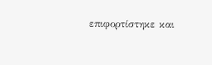επιφορτίστηκε και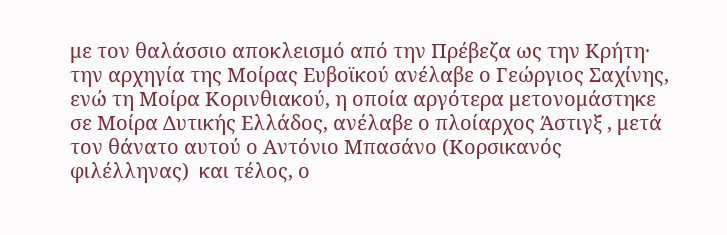με τον θαλάσσιο αποκλεισμό από την Πρέβεζα ως την Κρήτη· την αρχηγία της Μοίρας Ευβοϊκού ανέλαβε ο Γεώργιος Σαχίνης, ενώ τη Μοίρα Κορινθιακού, η οποία αργότερα μετονομάστηκε σε Μοίρα Δυτικής Ελλάδος, ανέλαβε ο πλοίαρχος Άστιγξ , μετά τον θάνατο αυτού ο Αντόνιο Μπασάνο (Κορσικανός φιλέλληνας)  και τέλος, ο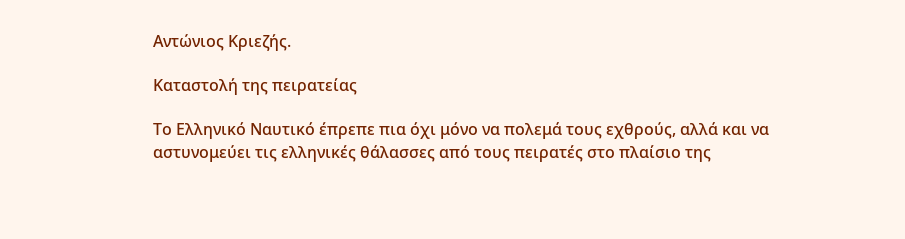Αντώνιος Κριεζής.

Καταστολή της πειρατείας

Το Ελληνικό Ναυτικό έπρεπε πια όχι μόνο να πολεμά τους εχθρούς, αλλά και να αστυνομεύει τις ελληνικές θάλασσες από τους πειρατές στο πλαίσιο της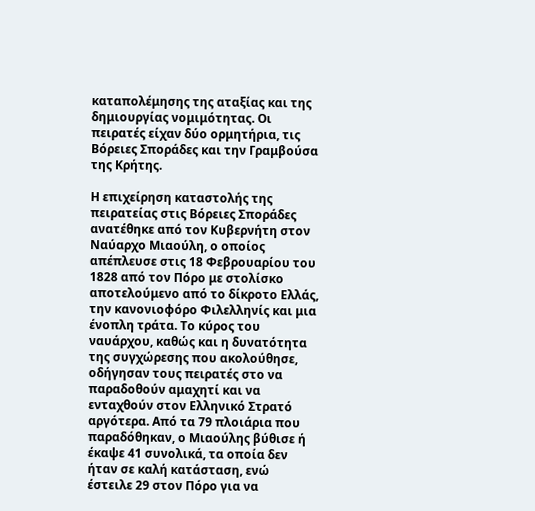καταπολέμησης της αταξίας και της δημιουργίας νομιμότητας. Οι πειρατές είχαν δύο ορμητήρια, τις Βόρειες Σποράδες και την Γραμβούσα της Κρήτης.

Η επιχείρηση καταστολής της πειρατείας στις Βόρειες Σποράδες ανατέθηκε από τον Κυβερνήτη στον Ναύαρχο Μιαούλη, ο οποίος απέπλευσε στις 18 Φεβρουαρίου του 1828 από τον Πόρο με στολίσκο αποτελούμενο από το δίκροτο Ελλάς, την κανονιοφόρο Φιλελληνίς και μια ένοπλη τράτα. Το κύρος του ναυάρχου, καθώς και η δυνατότητα της συγχώρεσης που ακολούθησε, οδήγησαν τους πειρατές στο να παραδοθούν αμαχητί και να ενταχθούν στον Ελληνικό Στρατό αργότερα. Από τα 79 πλοιάρια που παραδόθηκαν, ο Μιαούλης βύθισε ή έκαψε 41 συνολικά, τα οποία δεν ήταν σε καλή κατάσταση, ενώ έστειλε 29 στον Πόρο για να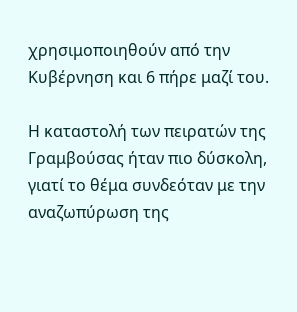χρησιμοποιηθούν από την Κυβέρνηση και 6 πήρε μαζί του.

Η καταστολή των πειρατών της Γραμβούσας ήταν πιο δύσκολη, γιατί το θέμα συνδεόταν με την αναζωπύρωση της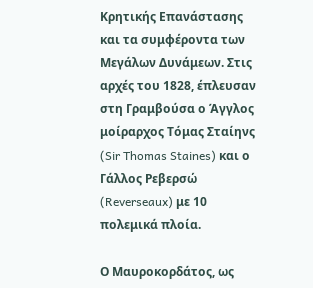Κρητικής Επανάστασης και τα συμφέροντα των Μεγάλων Δυνάμεων. Στις αρχές του 1828, έπλευσαν στη Γραμβούσα ο Άγγλος μοίραρχος Τόμας Σταίηνς (Sir Thomas Staines) και ο Γάλλος Ρεβερσώ (Reverseaux) με 10 πολεμικά πλοία.

Ο Μαυροκορδάτος, ως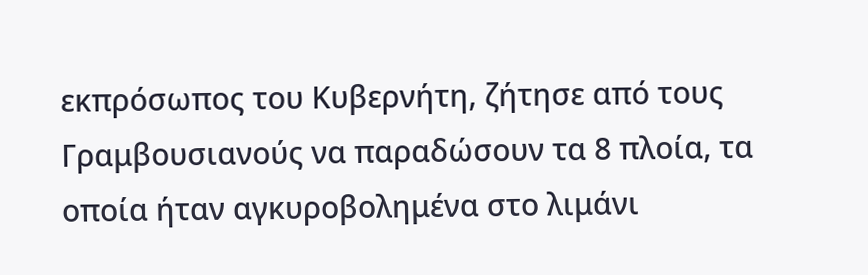εκπρόσωπος του Κυβερνήτη, ζήτησε από τους Γραμβουσιανούς να παραδώσουν τα 8 πλοία, τα οποία ήταν αγκυροβολημένα στο λιμάνι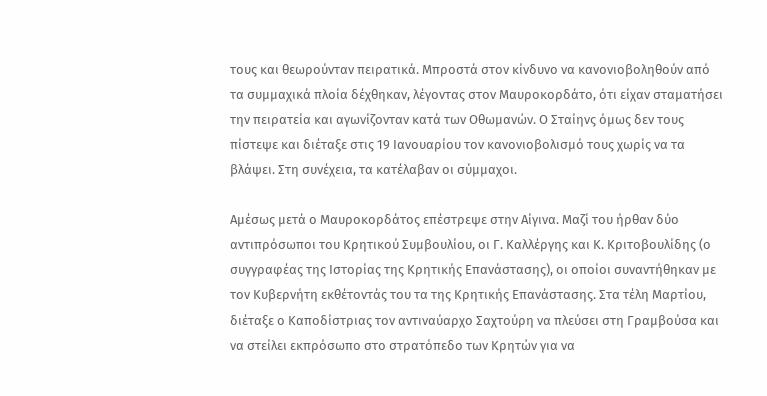τους και θεωρούνταν πειρατικά. Μπροστά στον κίνδυνο να κανονιοβοληθούν από τα συμμαχικά πλοία δέχθηκαν, λέγοντας στον Μαυροκορδάτο, ότι είχαν σταματήσει την πειρατεία και αγωνίζονταν κατά των Οθωμανών. Ο Σταίηνς όμως δεν τους πίστεψε και διέταξε στις 19 Ιανουαρίου τον κανονιοβολισμό τους χωρίς να τα βλάψει. Στη συνέχεια, τα κατέλαβαν οι σύμμαχοι.

Αμέσως μετά ο Μαυροκορδάτος επέστρεψε στην Αίγινα. Μαζί του ήρθαν δύο αντιπρόσωποι του Κρητικού Συμβουλίου, οι Γ. Καλλέργης και Κ. Κριτοβουλίδης (ο συγγραφέας της Ιστορίας της Κρητικής Επανάστασης), οι οποίοι συναντήθηκαν με τον Κυβερνήτη εκθέτοντάς του τα της Κρητικής Επανάστασης. Στα τέλη Μαρτίου, διέταξε ο Καποδίστριας τον αντιναύαρχο Σαχτούρη να πλεύσει στη Γραμβούσα και να στείλει εκπρόσωπο στο στρατόπεδο των Κρητών για να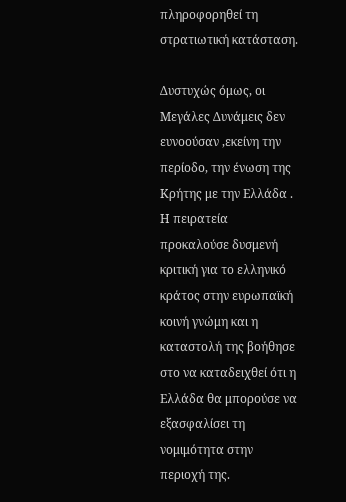πληροφορηθεί τη στρατιωτική κατάσταση.

Δυστυχώς όμως, οι Μεγάλες Δυνάμεις δεν ευνοούσαν ,εκείνη την περίοδο, την ένωση της Κρήτης με την Ελλάδα . Η πειρατεία προκαλούσε δυσμενή κριτική για το ελληνικό κράτος στην ευρωπαϊκή κοινή γνώμη και η καταστολή της βοήθησε στο να καταδειχθεί ότι η Ελλάδα θα μπορούσε να εξασφαλίσει τη νομιμότητα στην περιοχή της.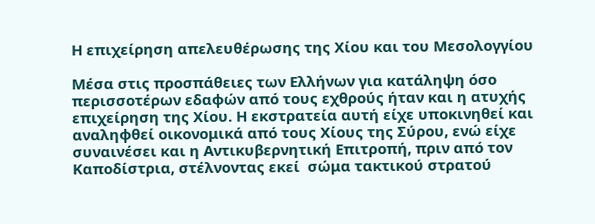Η επιχείρηση απελευθέρωσης της Χίου και του Μεσολογγίου

Μέσα στις προσπάθειες των Ελλήνων για κατάληψη όσο περισσοτέρων εδαφών από τους εχθρούς ήταν και η ατυχής επιχείρηση της Χίου. Η εκστρατεία αυτή είχε υποκινηθεί και αναληφθεί οικονομικά από τους Χίους της Σύρου, ενώ είχε συναινέσει και η Αντικυβερνητική Επιτροπή, πριν από τον Καποδίστρια, στέλνοντας εκεί  σώμα τακτικού στρατού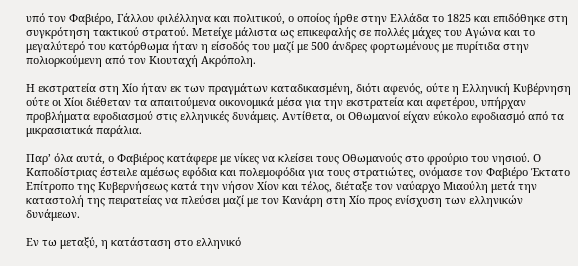υπό τον Φαβιέρο, Γάλλου φιλέλληνα και πολιτικού, ο οποίος ήρθε στην Ελλάδα το 1825 και επιδόθηκε στη συγκρότηση τακτικού στρατού. Μετείχε μάλιστα ως επικεφαλής σε πολλές μάχες του Αγώνα και το μεγαλύτερό του κατόρθωμα ήταν η είσοδός του μαζί με 500 άνδρες φορτωμένους με πυρίτιδα στην πολιορκούμενη από τον Κιουταχή Ακρόπολη.

Η εκστρατεία στη Χίο ήταν εκ των πραγμάτων καταδικασμένη, διότι αφενός, ούτε η Ελληνική Κυβέρνηση ούτε οι Χίοι διέθεταν τα απαιτούμενα οικονομικά μέσα για την εκστρατεία και αφετέρου, υπήρχαν προβλήματα εφοδιασμού στις ελληνικές δυνάμεις. Αντίθετα, οι Οθωμανοί είχαν εύκολο εφοδιασμό από τα μικρασιατικά παράλια.

Παρ’ όλα αυτά, ο Φαβιέρος κατάφερε με νίκες να κλείσει τους Οθωμανούς στο φρούριο του νησιού. Ο Καποδίστριας έστειλε αμέσως εφόδια και πολεμοφόδια για τους στρατιώτες, ονόμασε τον Φαβιέρο Έκτατο Επίτροπο της Κυβερνήσεως κατά την νήσον Χίον και τέλος, διέταξε τον ναύαρχο Μιαούλη μετά την καταστολή της πειρατείας να πλεύσει μαζί με τον Κανάρη στη Χίο προς ενίσχυση των ελληνικών δυνάμεων.

Εν τω μεταξύ, η κατάσταση στο ελληνικό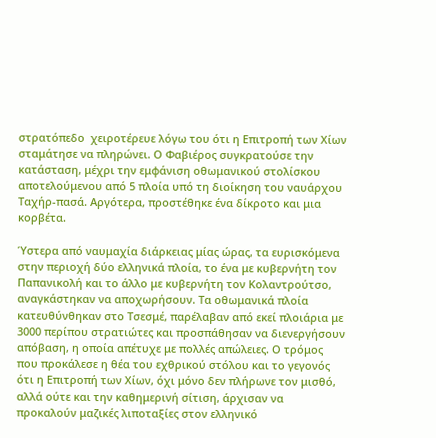στρατόπεδο  χειροτέρευε λόγω του ότι η Επιτροπή των Χίων σταμάτησε να πληρώνει. Ο Φαβιέρος συγκρατούσε την κατάσταση, μέχρι την εμφάνιση οθωμανικού στολίσκου αποτελούμενου από 5 πλοία υπό τη διοίκηση του ναυάρχου Ταχήρ-πασά. Αργότερα, προστέθηκε ένα δίκροτο και μια κορβέτα.

Ύστερα από ναυμαχία διάρκειας μίας ώρας, τα ευρισκόμενα στην περιοχή δύο ελληνικά πλοία, το ένα με κυβερνήτη τον Παπανικολή και το άλλο με κυβερνήτη τον Κολαντρούτσο, αναγκάστηκαν να αποχωρήσουν. Τα οθωμανικά πλοία κατευθύνθηκαν στο Τσεσμέ, παρέλαβαν από εκεί πλοιάρια με 3000 περίπου στρατιώτες και προσπάθησαν να διενεργήσουν απόβαση, η οποία απέτυχε με πολλές απώλειες. Ο τρόμος που προκάλεσε η θέα του εχθρικού στόλου και το γεγονός ότι η Επιτροπή των Χίων, όχι μόνο δεν πλήρωνε τον μισθό, αλλά ούτε και την καθημερινή σίτιση, άρχισαν να προκαλούν μαζικές λιποταξίες στον ελληνικό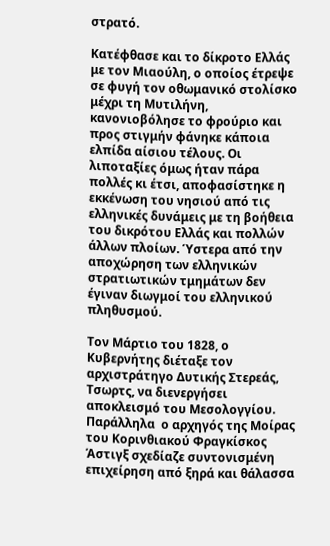στρατό.

Κατέφθασε και το δίκροτο Ελλάς με τον Μιαούλη, ο οποίος έτρεψε σε φυγή τον οθωμανικό στολίσκο μέχρι τη Μυτιλήνη, κανονιοβόλησε το φρούριο και προς στιγμήν φάνηκε κάποια ελπίδα αίσιου τέλους. Οι λιποταξίες όμως ήταν πάρα πολλές κι έτσι, αποφασίστηκε η εκκένωση του νησιού από τις ελληνικές δυνάμεις με τη βοήθεια του δικρότου Ελλάς και πολλών άλλων πλοίων. Ύστερα από την αποχώρηση των ελληνικών στρατιωτικών τμημάτων δεν έγιναν διωγμοί του ελληνικού πληθυσμού.

Τον Μάρτιο του 1828, ο Κυβερνήτης διέταξε τον αρχιστράτηγο Δυτικής Στερεάς, Τσωρτς, να διενεργήσει αποκλεισμό του Μεσολογγίου. Παράλληλα  ο αρχηγός της Μοίρας του Κορινθιακού Φραγκίσκος Άστιγξ σχεδίαζε συντονισμένη επιχείρηση από ξηρά και θάλασσα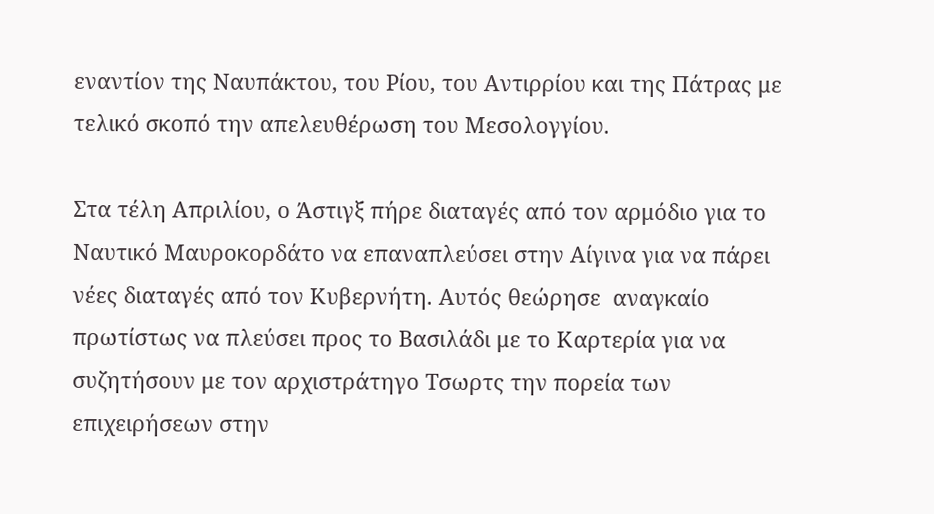εναντίον της Ναυπάκτου, του Ρίου, του Αντιρρίου και της Πάτρας με τελικό σκοπό την απελευθέρωση του Μεσολογγίου.

Στα τέλη Απριλίου, ο Άστιγξ πήρε διαταγές από τον αρμόδιο για το Ναυτικό Μαυροκορδάτο να επαναπλεύσει στην Αίγινα για να πάρει νέες διαταγές από τον Κυβερνήτη. Αυτός θεώρησε  αναγκαίο πρωτίστως να πλεύσει προς το Βασιλάδι με το Καρτερία για να συζητήσουν με τον αρχιστράτηγο Τσωρτς την πορεία των επιχειρήσεων στην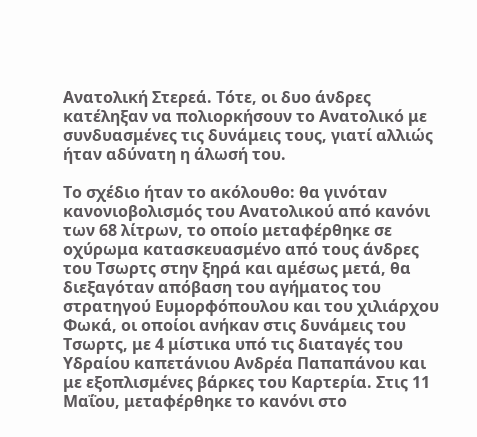Ανατολική Στερεά. Τότε, οι δυο άνδρες κατέληξαν να πολιορκήσουν το Ανατολικό με συνδυασμένες τις δυνάμεις τους, γιατί αλλιώς ήταν αδύνατη η άλωσή του.

Το σχέδιο ήταν το ακόλουθο: θα γινόταν κανονιοβολισμός του Ανατολικού από κανόνι των 68 λίτρων, το οποίο μεταφέρθηκε σε οχύρωμα κατασκευασμένο από τους άνδρες του Τσωρτς στην ξηρά και αμέσως μετά, θα διεξαγόταν απόβαση του αγήματος του στρατηγού Ευμορφόπουλου και του χιλιάρχου Φωκά, οι οποίοι ανήκαν στις δυνάμεις του Τσωρτς, με 4 μίστικα υπό τις διαταγές του Υδραίου καπετάνιου Ανδρέα Παπαπάνου και με εξοπλισμένες βάρκες του Καρτερία. Στις 11 Μαΐου, μεταφέρθηκε το κανόνι στο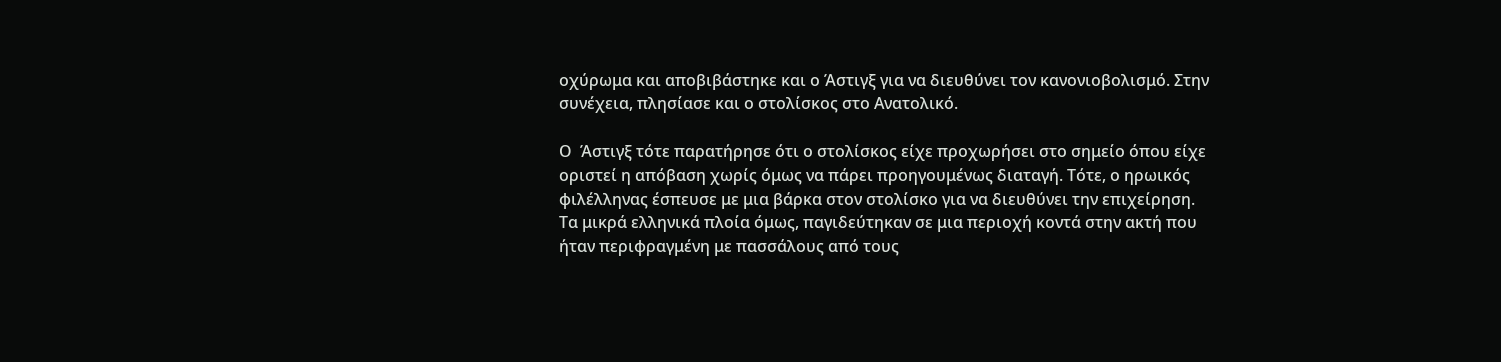οχύρωμα και αποβιβάστηκε και ο Άστιγξ για να διευθύνει τον κανονιοβολισμό. Στην συνέχεια, πλησίασε και ο στολίσκος στο Ανατολικό.

Ο  Άστιγξ τότε παρατήρησε ότι ο στολίσκος είχε προχωρήσει στο σημείο όπου είχε οριστεί η απόβαση χωρίς όμως να πάρει προηγουμένως διαταγή. Τότε, ο ηρωικός φιλέλληνας έσπευσε με μια βάρκα στον στολίσκο για να διευθύνει την επιχείρηση. Τα μικρά ελληνικά πλοία όμως, παγιδεύτηκαν σε μια περιοχή κοντά στην ακτή που ήταν περιφραγμένη με πασσάλους από τους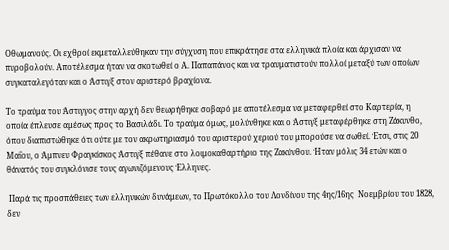Οθωμανούς. Οι εχθροί εκμεταλλεύθηκαν την σύγχυση που επικράτησε στα ελληνικά πλοία και άρχισαν να πυροβολούν. Αποτέλεσμα ήταν να σκοτωθεί ο Α. Παπαπάνος και να τραυματιστούν πολλοί μεταξύ των οποίων συγκαταλεγόταν και ο Άστιγξ στον αριστερό βραχίονα.

Το τραύμα του Άστιγγος στην αρχή δεν θεωρήθηκε σοβαρό με αποτέλεσμα να μεταφερθεί στο Καρτερία, η οποία έπλευσε αμέσως προς το Βασιλάδι. Το τραύμα όμως, μολύνθηκε και ο Άστιγξ μεταφέρθηκε στη Ζάκυνθο, όπου διαπιστώθηκε ότι ούτε με τον ακρωτηριασμό του αριστερού χεριού του μπορούσε να σωθεί. Έτσι, στις 20 Μαΐου, ο Άμπνευ Φραγκίσκος Άστιγξ πέθανε στο λοιμοκαθαρτήριο της Ζακύνθου. Ήταν μόλις 34 ετών και ο θάνατός του συγκλόνισε τους αγωνιζόμενους Έλληνες.

 Παρά τις προσπάθειες των ελληνικών δυνάμεων, το Πρωτόκολλο του Λονδίνου της 4ης/16ης  Νοεμβρίου του 1828, δεν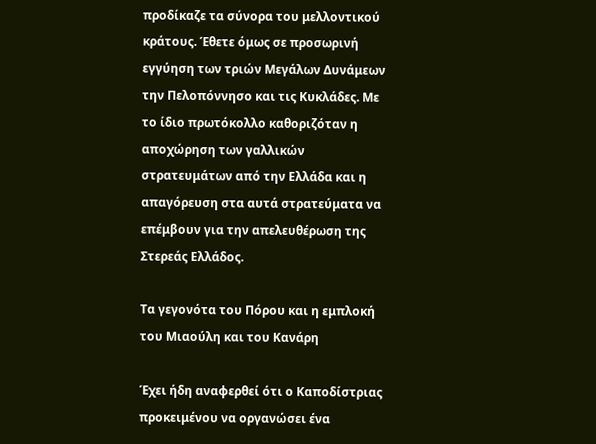προδίκαζε τα σύνορα του μελλοντικού κράτους. Έθετε όμως σε προσωρινή εγγύηση των τριών Μεγάλων Δυνάμεων την Πελοπόννησο και τις Κυκλάδες. Με το ίδιο πρωτόκολλο καθοριζόταν η αποχώρηση των γαλλικών στρατευμάτων από την Ελλάδα και η απαγόρευση στα αυτά στρατεύματα να επέμβουν για την απελευθέρωση της Στερεάς Ελλάδος.

Τα γεγονότα του Πόρου και η εμπλοκή του Μιαούλη και του Κανάρη

Έχει ήδη αναφερθεί ότι ο Καποδίστριας προκειμένου να οργανώσει ένα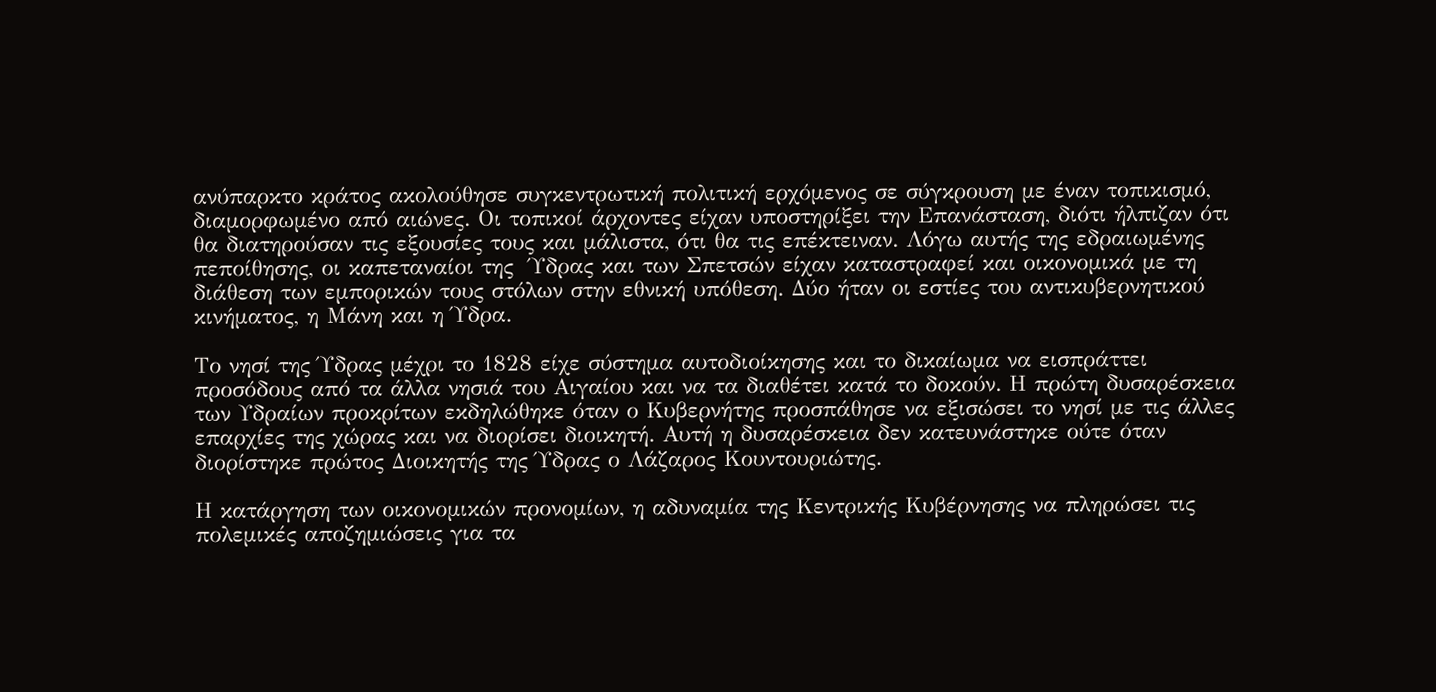ανύπαρκτο κράτος ακολούθησε συγκεντρωτική πολιτική ερχόμενος σε σύγκρουση με έναν τοπικισμό, διαμορφωμένο από αιώνες. Οι τοπικοί άρχοντες είχαν υποστηρίξει την Επανάσταση, διότι ήλπιζαν ότι θα διατηρούσαν τις εξουσίες τους και μάλιστα, ότι θα τις επέκτειναν. Λόγω αυτής της εδραιωμένης πεποίθησης, οι καπεταναίοι της  Ύδρας και των Σπετσών είχαν καταστραφεί και οικονομικά με τη διάθεση των εμπορικών τους στόλων στην εθνική υπόθεση. Δύο ήταν οι εστίες του αντικυβερνητικού κινήματος, η Μάνη και η Ύδρα.

Το νησί της Ύδρας μέχρι το 1828 είχε σύστημα αυτοδιοίκησης και το δικαίωμα να εισπράττει προσόδους από τα άλλα νησιά του Αιγαίου και να τα διαθέτει κατά το δοκούν. Η πρώτη δυσαρέσκεια των Υδραίων προκρίτων εκδηλώθηκε όταν ο Κυβερνήτης προσπάθησε να εξισώσει το νησί με τις άλλες επαρχίες της χώρας και να διορίσει διοικητή. Αυτή η δυσαρέσκεια δεν κατευνάστηκε ούτε όταν διορίστηκε πρώτος Διοικητής της Ύδρας ο Λάζαρος Κουντουριώτης.

Η κατάργηση των οικονομικών προνομίων, η αδυναμία της Κεντρικής Κυβέρνησης να πληρώσει τις πολεμικές αποζημιώσεις για τα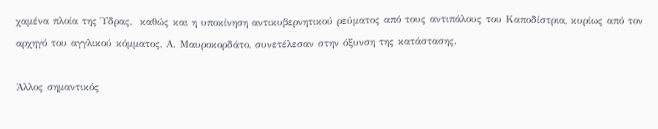χαμένα πλοία της Ύδρας,  καθώς και η υποκίνηση αντικυβερνητικού ρεύματος από τους αντιπάλους του Καποδίστρια, κυρίως από τον αρχηγό του αγγλικού κόμματος, Α. Μαυροκορδάτο, συνετέλεσαν στην όξυνση της κατάστασης.

Άλλος σημαντικός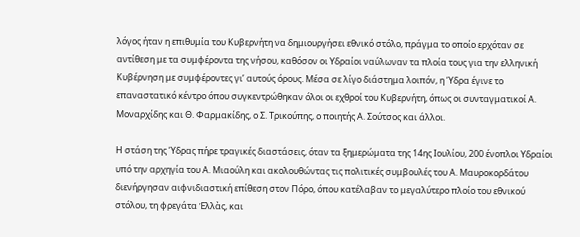λόγος ήταν η επιθυμία του Κυβερνήτη να δημιουργήσει εθνικό στόλο, πράγμα το οποίο ερχόταν σε αντίθεση με τα συμφέροντα της νήσου, καθόσον οι Υδραίοι ναύλωναν τα πλοία τους για την ελληνική Κυβέρνηση με συμφέροντες γι’ αυτούς όρους. Μέσα σε λίγο διάστημα λοιπόν, η Ύδρα έγινε το επαναστατικό κέντρο όπου συγκεντρώθηκαν όλοι οι εχθροί του Κυβερνήτη, όπως οι συνταγματικοί Α. Μοναρχίδης και Θ. Φαρμακίδης, ο Σ. Τρικούπης, ο ποιητής Α. Σούτσος και άλλοι.

Η στάση της Ύδρας πήρε τραγικές διαστάσεις, όταν τα ξημερώματα της 14ης Ιουλίου, 200 ένοπλοι Υδραίοι υπό την αρχηγία του Α. Μιαούλη και ακολουθώντας τις πολιτικές συμβουλές του Α. Μαυροκορδάτου διενήργησαν αιφνιδιαστική επίθεση στον Πόρο, όπου κατέλαβαν το μεγαλύτερο πλοίο του εθνικού στόλου, τη φρεγάτα Ἑλλὰς, και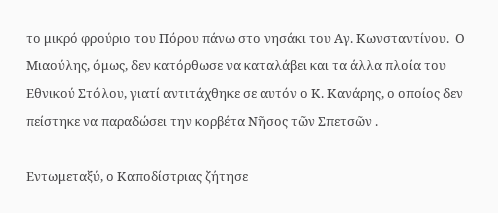το μικρό φρούριο του Πόρου πάνω στο νησάκι του Αγ. Κωνσταντίνου.  Ο Μιαούλης, όμως, δεν κατόρθωσε να καταλάβει και τα άλλα πλοία του Εθνικού Στόλου, γιατί αντιτάχθηκε σε αυτόν ο Κ. Κανάρης, ο οποίος δεν πείστηκε να παραδώσει την κορβέτα Νῆσος τῶν Σπετσῶν .

Εντωμεταξύ, ο Καποδίστριας ζήτησε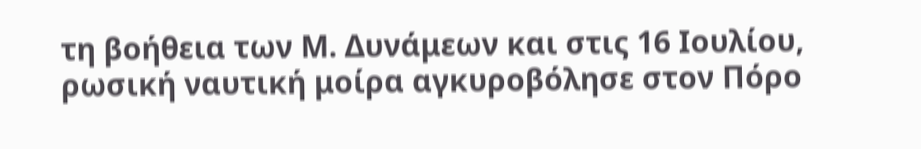τη βοήθεια των Μ. Δυνάμεων και στις 16 Ιουλίου, ρωσική ναυτική μοίρα αγκυροβόλησε στον Πόρο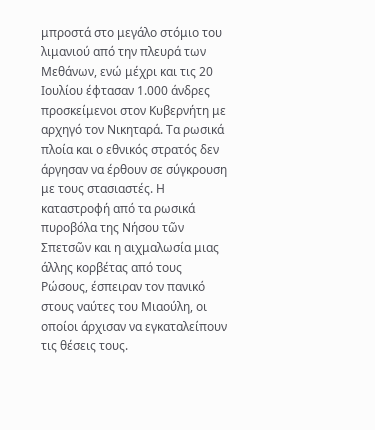μπροστά στο μεγάλο στόμιο του λιμανιού από την πλευρά των Μεθάνων, ενώ μέχρι και τις 20 Ιουλίου έφτασαν 1.000 άνδρες προσκείμενοι στον Κυβερνήτη με αρχηγό τον Νικηταρά. Τα ρωσικά πλοία και ο εθνικός στρατός δεν άργησαν να έρθουν σε σύγκρουση με τους στασιαστές. Η καταστροφή από τα ρωσικά πυροβόλα της Νήσου τῶν Σπετσῶν και η αιχμαλωσία μιας άλλης κορβέτας από τους Ρώσους, έσπειραν τον πανικό στους ναύτες του Μιαούλη, οι οποίοι άρχισαν να εγκαταλείπουν τις θέσεις τους.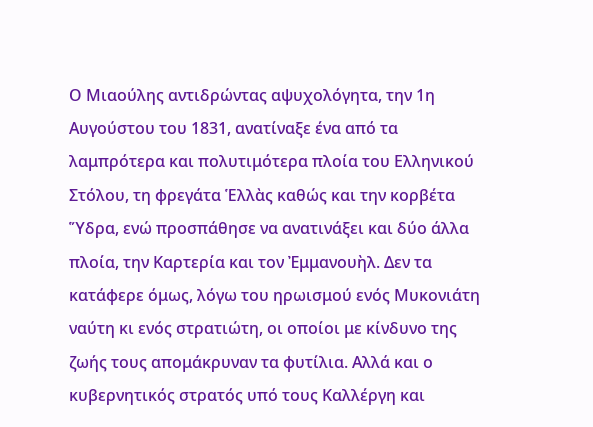Ο Μιαούλης αντιδρώντας αψυχολόγητα, την 1η Αυγούστου του 1831, ανατίναξε ένα από τα λαμπρότερα και πολυτιμότερα πλοία του Ελληνικού Στόλου, τη φρεγάτα Ἑλλὰς καθώς και την κορβέτα Ὕδρα, ενώ προσπάθησε να ανατινάξει και δύο άλλα πλοία, την Καρτερία και τον Ἐμμανουὴλ. Δεν τα κατάφερε όμως, λόγω του ηρωισμού ενός Μυκονιάτη ναύτη κι ενός στρατιώτη, οι οποίοι με κίνδυνο της ζωής τους απομάκρυναν τα φυτίλια. Αλλά και ο κυβερνητικός στρατός υπό τους Καλλέργη και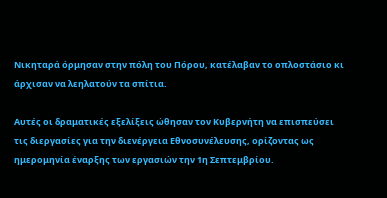Νικηταρά όρμησαν στην πόλη του Πόρου, κατέλαβαν το οπλοστάσιο κι άρχισαν να λεηλατούν τα σπίτια.

Αυτές οι δραματικές εξελίξεις ώθησαν τον Κυβερνήτη να επισπεύσει τις διεργασίες για την διενέργεια Εθνοσυνέλευσης, ορίζοντας ως ημερομηνία έναρξης των εργασιών την 1η Σεπτεμβρίου.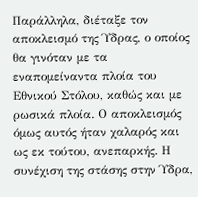Παράλληλα, διέταξε τον αποκλεισμό της Ύδρας, ο οποίος θα γινόταν με τα εναπομείναντα πλοία του Εθνικού Στόλου, καθώς και με ρωσικά πλοία. Ο αποκλεισμός όμως αυτός ήταν χαλαρός και ως εκ τούτου, ανεπαρκής. Η συνέχιση της στάσης στην Ύδρα,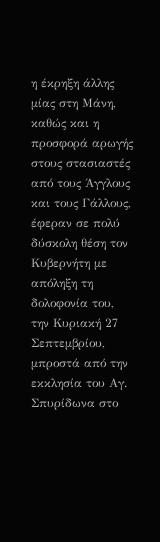η έκρηξη άλλης μίας στη Μάνη, καθώς και η προσφορά αρωγής στους στασιαστές από τους Άγγλους και τους Γάλλους, έφεραν σε πολύ δύσκολη θέση τον Κυβερνήτη με απόληξη τη δολοφονία του, την Κυριακή 27 Σεπτεμβρίου, μπροστά από την εκκλησία του Αγ. Σπυρίδωνα στο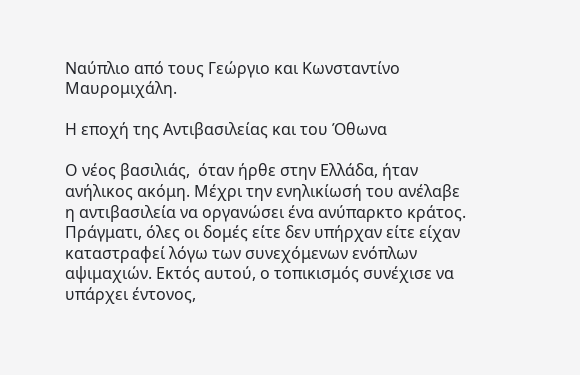Ναύπλιο από τους Γεώργιο και Κωνσταντίνο Μαυρομιχάλη.

Η εποχή της Αντιβασιλείας και του Όθωνα

Ο νέος βασιλιάς,  όταν ήρθε στην Ελλάδα, ήταν ανήλικος ακόμη. Μέχρι την ενηλικίωσή του ανέλαβε η αντιβασιλεία να οργανώσει ένα ανύπαρκτο κράτος. Πράγματι, όλες οι δομές είτε δεν υπήρχαν είτε είχαν καταστραφεί λόγω των συνεχόμενων ενόπλων αψιμαχιών. Εκτός αυτού, ο τοπικισμός συνέχισε να υπάρχει έντονος,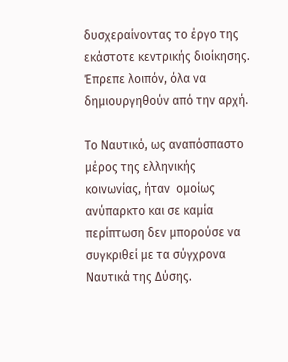δυσχεραίνοντας το έργο της εκάστοτε κεντρικής διοίκησης. Έπρεπε λοιπόν, όλα να δημιουργηθούν από την αρχή.

Το Ναυτικό, ως αναπόσπαστο μέρος της ελληνικής κοινωνίας, ήταν  ομοίως ανύπαρκτο και σε καμία περίπτωση δεν μπορούσε να συγκριθεί με τα σύγχρονα Ναυτικά της Δύσης.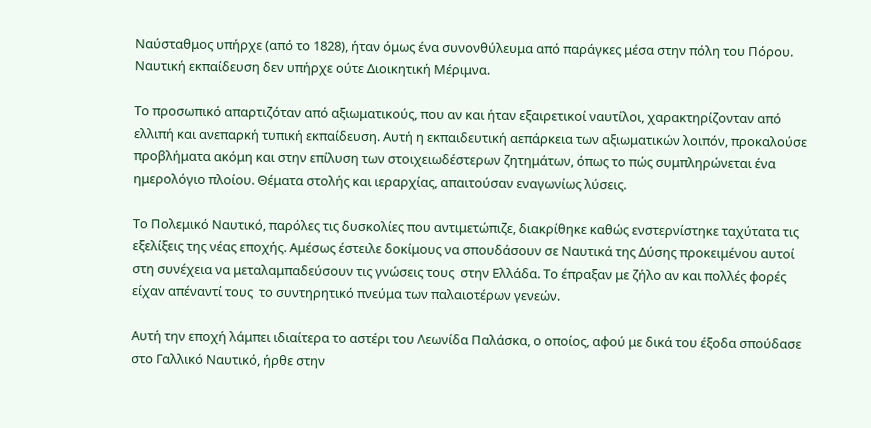Ναύσταθμος υπήρχε (από το 1828), ήταν όμως ένα συνονθύλευμα από παράγκες μέσα στην πόλη του Πόρου. Ναυτική εκπαίδευση δεν υπήρχε ούτε Διοικητική Μέριμνα.

Το προσωπικό απαρτιζόταν από αξιωματικούς, που αν και ήταν εξαιρετικοί ναυτίλοι, χαρακτηρίζονταν από ελλιπή και ανεπαρκή τυπική εκπαίδευση. Αυτή η εκπαιδευτική αεπάρκεια των αξιωματικών λοιπόν, προκαλούσε προβλήματα ακόμη και στην επίλυση των στοιχειωδέστερων ζητημάτων, όπως το πώς συμπληρώνεται ένα ημερολόγιο πλοίου. Θέματα στολής και ιεραρχίας, απαιτούσαν εναγωνίως λύσεις.

Το Πολεμικό Ναυτικό, παρόλες τις δυσκολίες που αντιμετώπιζε, διακρίθηκε καθώς ενστερνίστηκε ταχύτατα τις εξελίξεις της νέας εποχής. Αμέσως έστειλε δοκίμους να σπουδάσουν σε Ναυτικά της Δύσης προκειμένου αυτοί στη συνέχεια να μεταλαμπαδεύσουν τις γνώσεις τους  στην Ελλάδα. Το έπραξαν με ζήλο αν και πολλές φορές είχαν απέναντί τους  το συντηρητικό πνεύμα των παλαιοτέρων γενεών.

Αυτή την εποχή λάμπει ιδιαίτερα το αστέρι του Λεωνίδα Παλάσκα, ο οποίος, αφού με δικά του έξοδα σπούδασε στο Γαλλικό Ναυτικό, ήρθε στην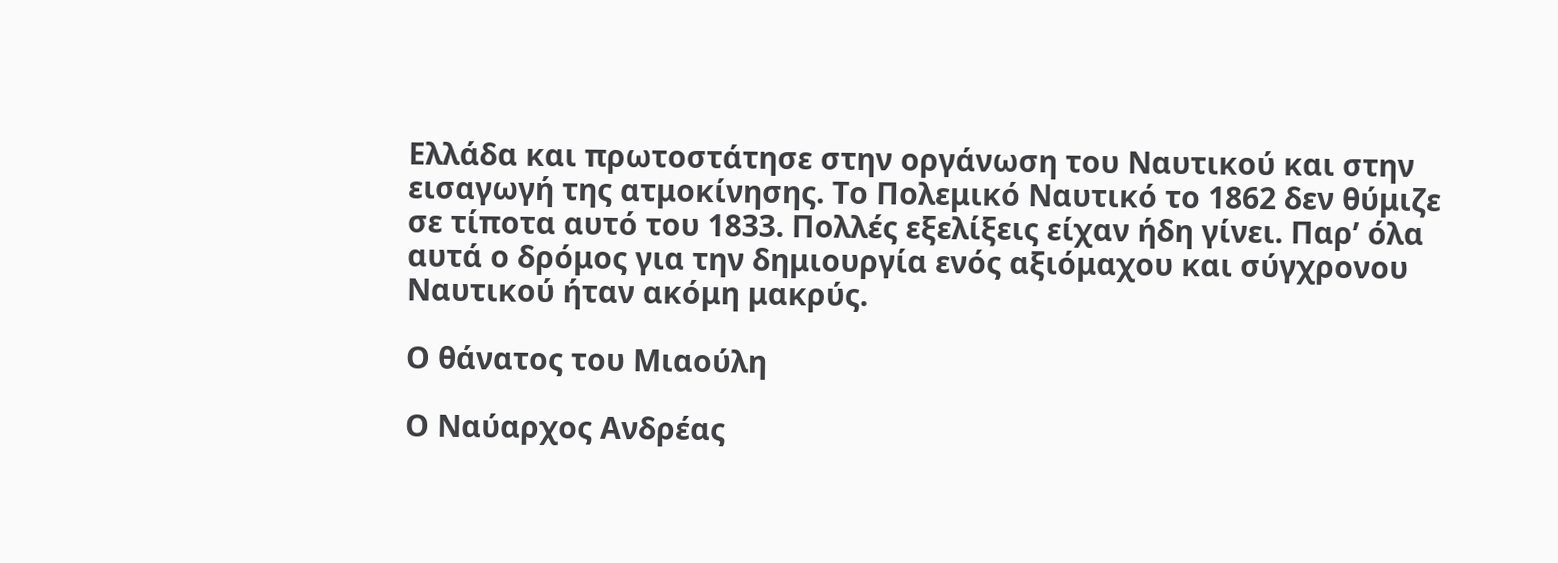Ελλάδα και πρωτοστάτησε στην οργάνωση του Ναυτικού και στην εισαγωγή της ατμοκίνησης. Το Πολεμικό Ναυτικό το 1862 δεν θύμιζε σε τίποτα αυτό του 1833. Πολλές εξελίξεις είχαν ήδη γίνει. Παρ’ όλα αυτά ο δρόμος για την δημιουργία ενός αξιόμαχου και σύγχρονου Ναυτικού ήταν ακόμη μακρύς.

Ο θάνατος του Μιαούλη

Ο Ναύαρχος Ανδρέας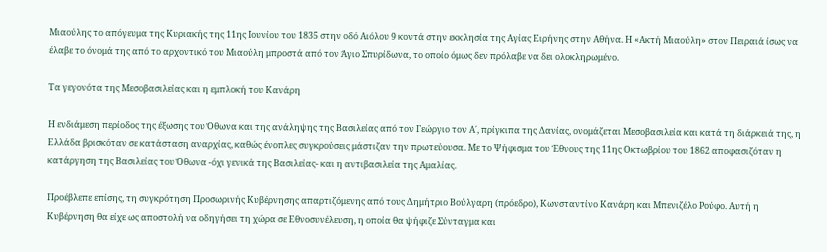Μιαούλης το απόγευμα της Κυριακής της 11ης Ιουνίου του 1835 στην οδό Αιόλου 9 κοντά στην εκκλησία της Αγίας Ειρήνης στην Αθήνα. Η «Ακτή Μιαούλη» στον Πειραιά ίσως να έλαβε το όνομά της από το αρχοντικό του Μιαούλη μπροστά από τον Άγιο Σπυρίδωνα, το οποίο όμως δεν πρόλαβε να δει ολοκληρωμένο.

Τα γεγονότα της Μεσοβασιλείας και η εμπλοκή του Κανάρη

Η ενδιάμεση περίοδος της έξωσης του Όθωνα και της ανάληψης της Βασιλείας από τον Γεώργιο τον Α΄, πρίγκιπα της Δανίας, ονομάζεται Μεσοβασιλεία και κατά τη διάρκειά της, η Ελλάδα βρισκόταν σε κατάσταση αναρχίας, καθώς ένοπλες συγκρούσεις μάστιζαν την πρωτεύουσα. Με το Ψήφισμα του Έθνους της 11ης Οκτωβρίου του 1862 αποφασιζόταν η κατάργηση της Βασιλείας του Όθωνα -όχι γενικά της Βασιλείας- και η αντιβασιλεία της Αμαλίας.

Προέβλεπε επίσης, τη συγκρότηση Προσωρινής Κυβέρνησης απαρτιζόμενης από τους Δημήτριο Βούλγαρη (πρόεδρο), Κωνσταντίνο Κανάρη και Μπενιζέλο Ρούφο. Αυτή η Κυβέρνηση θα είχε ως αποστολή να οδηγήσει τη χώρα σε Εθνοσυνέλευση, η οποία θα ψήφιζε Σύνταγμα και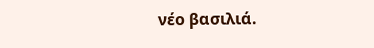νέο βασιλιά.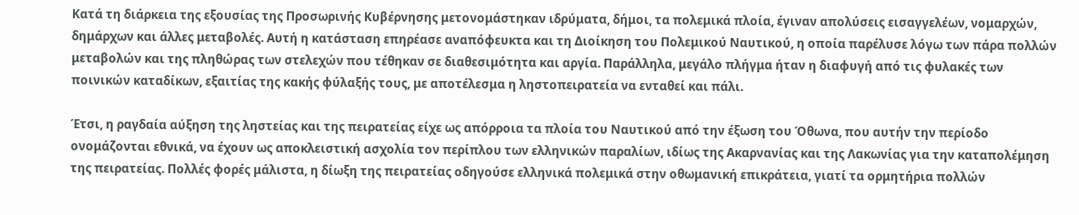Κατά τη διάρκεια της εξουσίας της Προσωρινής Κυβέρνησης μετονομάστηκαν ιδρύματα, δήμοι, τα πολεμικά πλοία, έγιναν απολύσεις εισαγγελέων, νομαρχών, δημάρχων και άλλες μεταβολές. Αυτή η κατάσταση επηρέασε αναπόφευκτα και τη Διοίκηση του Πολεμικού Ναυτικού, η οποία παρέλυσε λόγω των πάρα πολλών μεταβολών και της πληθώρας των στελεχών που τέθηκαν σε διαθεσιμότητα και αργία. Παράλληλα, μεγάλο πλήγμα ήταν η διαφυγή από τις φυλακές των ποινικών καταδίκων, εξαιτίας της κακής φύλαξής τους, με αποτέλεσμα η ληστοπειρατεία να ενταθεί και πάλι.

Έτσι, η ραγδαία αύξηση της ληστείας και της πειρατείας είχε ως απόρροια τα πλοία του Ναυτικού από την έξωση του Όθωνα, που αυτήν την περίοδο ονομάζονται εθνικά, να έχουν ως αποκλειστική ασχολία τον περίπλου των ελληνικών παραλίων, ιδίως της Ακαρνανίας και της Λακωνίας για την καταπολέμηση της πειρατείας. Πολλές φορές μάλιστα, η δίωξη της πειρατείας οδηγούσε ελληνικά πολεμικά στην οθωμανική επικράτεια, γιατί τα ορμητήρια πολλών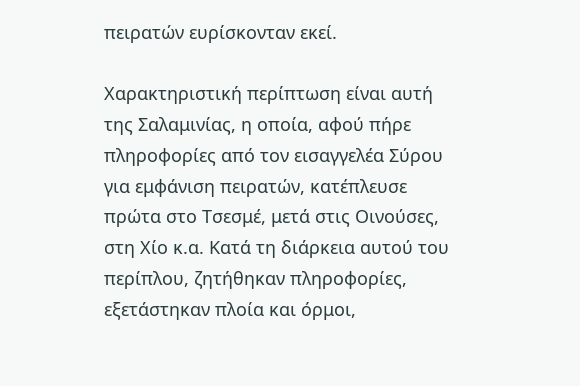πειρατών ευρίσκονταν εκεί.

Χαρακτηριστική περίπτωση είναι αυτή της Σαλαμινίας, η οποία, αφού πήρε πληροφορίες από τον εισαγγελέα Σύρου για εμφάνιση πειρατών, κατέπλευσε πρώτα στο Τσεσμέ, μετά στις Οινούσες, στη Χίο κ.α. Κατά τη διάρκεια αυτού του περίπλου, ζητήθηκαν πληροφορίες, εξετάστηκαν πλοία και όρμοι,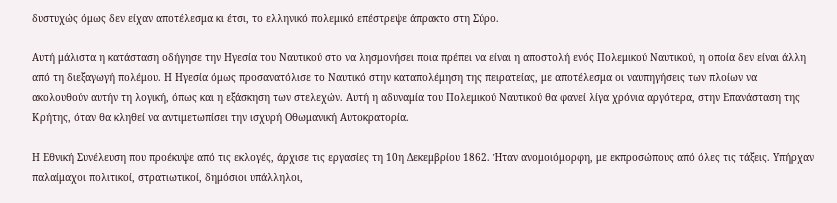δυστυχώς όμως δεν είχαν αποτέλεσμα κι έτσι, το ελληνικό πολεμικό επέστρεψε άπρακτο στη Σύρο.

Αυτή μάλιστα η κατάσταση οδήγησε την Ηγεσία του Ναυτικού στο να λησμονήσει ποια πρέπει να είναι η αποστολή ενός Πολεμικού Ναυτικού, η οποία δεν είναι άλλη από τη διεξαγωγή πολέμου. Η Ηγεσία όμως προσανατόλισε το Ναυτικό στην καταπολέμηση της πειρατείας, με αποτέλεσμα οι ναυπηγήσεις των πλοίων να ακολουθούν αυτήν τη λογική, όπως και η εξάσκηση των στελεχών. Αυτή η αδυναμία του Πολεμικού Ναυτικού θα φανεί λίγα χρόνια αργότερα, στην Επανάσταση της Κρήτης, όταν θα κληθεί να αντιμετωπίσει την ισχυρή Οθωμανική Αυτοκρατορία.

Η Εθνική Συνέλευση που προέκυψε από τις εκλογές, άρχισε τις εργασίες τη 10η Δεκεμβρίου 1862. Ήταν ανομοιόμορφη, με εκπροσώπους από όλες τις τάξεις. Υπήρχαν παλαίμαχοι πολιτικοί, στρατιωτικοί, δημόσιοι υπάλληλοι,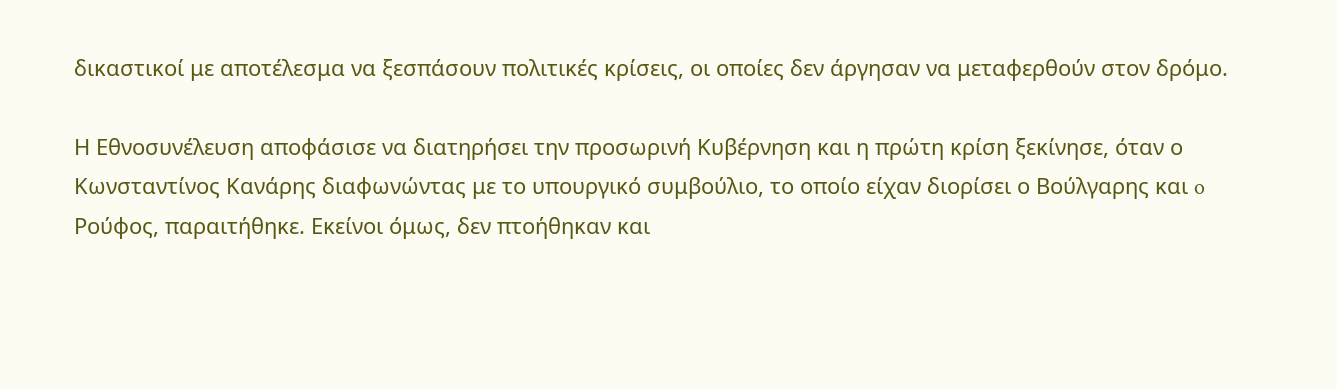δικαστικοί με αποτέλεσμα να ξεσπάσουν πολιτικές κρίσεις, οι οποίες δεν άργησαν να μεταφερθούν στον δρόμο.

Η Εθνοσυνέλευση αποφάσισε να διατηρήσει την προσωρινή Κυβέρνηση και η πρώτη κρίση ξεκίνησε, όταν ο Κωνσταντίνος Κανάρης διαφωνώντας με το υπουργικό συμβούλιο, το οποίο είχαν διορίσει ο Βούλγαρης και o Ρούφος, παραιτήθηκε. Εκείνοι όμως, δεν πτοήθηκαν και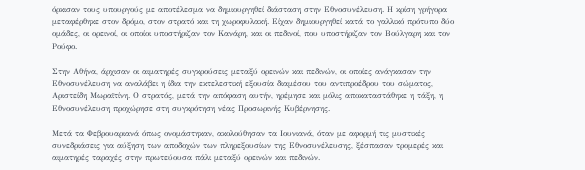όρκισαν τους υπουργούς με αποτέλεσμα να δημιουργηθεί διάσταση στην Εθνοσυνέλευση. Η κρίση γρήγορα μεταφέρθηκε στον δρόμο, στον στρατό και τη χωροφυλακή. Είχαν δημιουργηθεί κατά το γαλλικό πρότυπο δύο ομάδες, οι ορεινοί, οι οποίοι υποστήριζαν τον Κανάρη, και οι πεδινοί, που υποστήριζαν τον Βούλγαρη και τον Ρούφο.

Στην Αθήνα, άρχισαν οι αιματηρές συγκρούσεις μεταξύ ορεινών και πεδινών, οι οποίες ανάγκασαν την Εθνοσυνέλευση να αναλάβει η ίδια την εκτελεστική εξουσία διαμέσου του αντιπροέδρου του σώματος, Αριστείδη Μωραϊτίνη. Ο στρατός, μετά την απόφαση αυτήν, ηρέμησε και μόλις αποκαταστάθηκε η τάξη, η Εθνοσυνέλευση προχώρησε στη συγκρότηση νέας Προσωρινής Κυβέρνησης.

Μετά τα Φεβρουαριανά όπως ονομάστηκαν, ακολούθησαν τα Ιουνιανά, όταν με αφορμή τις μυστικές συνεδριάσεις για αύξηση των αποδοχών των πληρεξουσίων της Εθνοσυνέλευσης, ξέσπασαν τρομερές και αιματηρές ταραχές στην πρωτεύουσα πάλι μεταξύ ορεινών και πεδινών.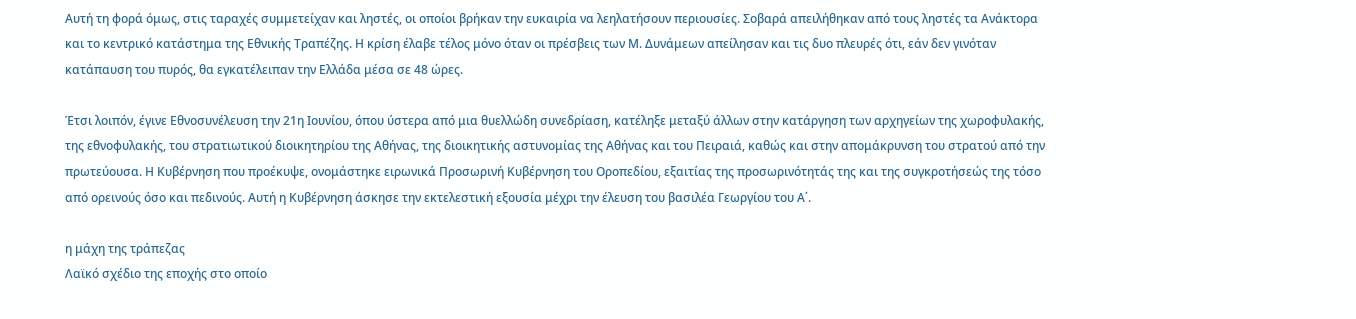Αυτή τη φορά όμως, στις ταραχές συμμετείχαν και ληστές, οι οποίοι βρήκαν την ευκαιρία να λεηλατήσουν περιουσίες. Σοβαρά απειλήθηκαν από τους ληστές τα Ανάκτορα και το κεντρικό κατάστημα της Εθνικής Τραπέζης. Η κρίση έλαβε τέλος μόνο όταν οι πρέσβεις των Μ. Δυνάμεων απείλησαν και τις δυο πλευρές ότι, εάν δεν γινόταν κατάπαυση του πυρός, θα εγκατέλειπαν την Ελλάδα μέσα σε 48 ώρες.

Έτσι λοιπόν, έγινε Εθνοσυνέλευση την 21η Ιουνίου, όπου ύστερα από μια θυελλώδη συνεδρίαση, κατέληξε μεταξύ άλλων στην κατάργηση των αρχηγείων της χωροφυλακής, της εθνοφυλακής, του στρατιωτικού διοικητηρίου της Αθήνας, της διοικητικής αστυνομίας της Αθήνας και του Πειραιά, καθώς και στην απομάκρυνση του στρατού από την πρωτεύουσα. Η Κυβέρνηση που προέκυψε, ονομάστηκε ειρωνικά Προσωρινή Κυβέρνηση του Οροπεδίου, εξαιτίας της προσωρινότητάς της και της συγκροτήσεώς της τόσο από ορεινούς όσο και πεδινούς. Αυτή η Κυβέρνηση άσκησε την εκτελεστική εξουσία μέχρι την έλευση του βασιλέα Γεωργίου του Α΄.

η μάχη της τράπεζας
Λαϊκό σχέδιο της εποχής στο οποίο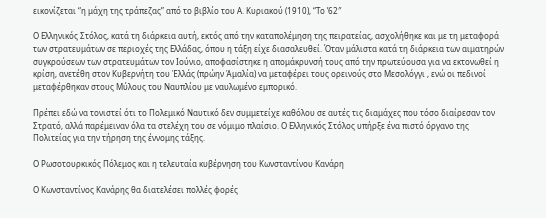εικονίζεται “η μάχη της τράπεζας” από το βιβλίο του Α. Κυριακού (1910), “Το ’62″

Ο Ελληνικός Στόλος, κατά τη διάρκεια αυτή, εκτός από την καταπολέμηση της πειρατείας, ασχολήθηκε και με τη μεταφορά των στρατευμάτων σε περιοχές της Ελλάδας, όπου η τάξη είχε διασαλευθεί. Όταν μάλιστα κατά τη διάρκεια των αιματηρών συγκρούσεων των στρατευμάτων τον Ιούνιο, αποφασίστηκε η απομάκρυνσή τους από την πρωτεύουσα για να εκτονωθεί η κρίση, ανετέθη στον Κυβερνήτη του Ἑλλάς (πρώην Ἀμαλία) να μεταφέρει τους ορεινούς στο Μεσολόγγι , ενώ οι πεδινοί μεταφέρθηκαν στους Μύλους του Ναυπλίου με ναυλωμένο εμπορικό.

Πρέπει εδώ να τονιστεί ότι το Πολεμικό Ναυτικό δεν συμμετείχε καθόλου σε αυτές τις διαμάχες που τόσο διαίρεσαν τον Στρατό, αλλά παρέμειναν όλα τα στελέχη του σε νόμιμο πλαίσιο. Ο Ελληνικός Στόλος υπήρξε ένα πιστό όργανο της Πολιτείας για την τήρηση της έννομης τάξης.

Ο Ρωσοτουρκικός Πόλεμος και η τελευταία κυβέρνηση του Κωνσταντίνου Κανάρη

Ο Κωνσταντίνος Κανάρης θα διατελέσει πολλές φορές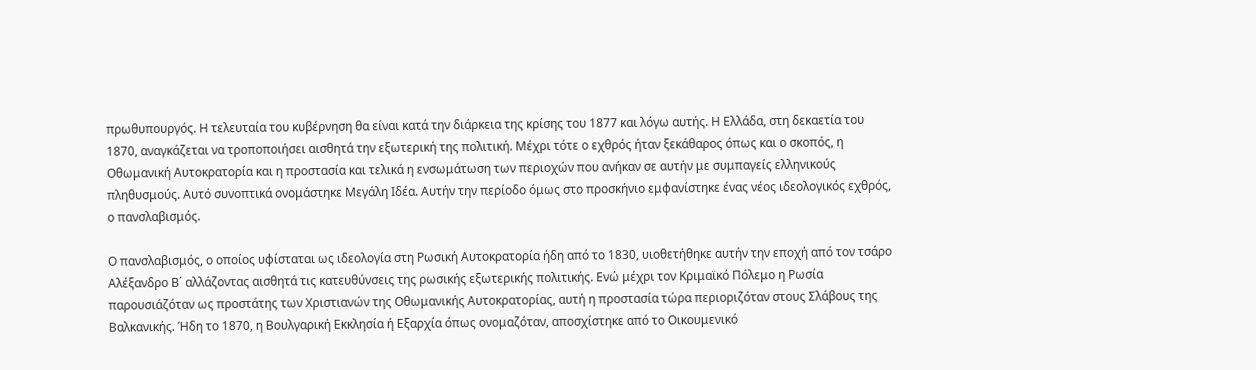πρωθυπουργός. Η τελευταία του κυβέρνηση θα είναι κατά την διάρκεια της κρίσης του 1877 και λόγω αυτής. Η Ελλάδα, στη δεκαετία του 1870, αναγκάζεται να τροποποιήσει αισθητά την εξωτερική της πολιτική. Μέχρι τότε ο εχθρός ήταν ξεκάθαρος όπως και ο σκοπός, η Οθωμανική Αυτοκρατορία και η προστασία και τελικά η ενσωμάτωση των περιοχών που ανήκαν σε αυτήν με συμπαγείς ελληνικούς πληθυσμούς. Αυτό συνοπτικά ονομάστηκε Μεγάλη Ιδέα. Αυτήν την περίοδο όμως στο προσκήνιο εμφανίστηκε ένας νέος ιδεολογικός εχθρός, ο πανσλαβισμός.

Ο πανσλαβισμός, ο οποίος υφίσταται ως ιδεολογία στη Ρωσική Αυτοκρατορία ήδη από το 1830, υιοθετήθηκε αυτήν την εποχή από τον τσάρο Αλέξανδρο Β΄ αλλάζοντας αισθητά τις κατευθύνσεις της ρωσικής εξωτερικής πολιτικής. Ενώ μέχρι τον Κριμαϊκό Πόλεμο η Ρωσία παρουσιάζόταν ως προστάτης των Χριστιανών της Οθωμανικής Αυτοκρατορίας, αυτή η προστασία τώρα περιοριζόταν στους Σλάβους της Βαλκανικής. Ήδη το 1870, η Βουλγαρική Εκκλησία ή Εξαρχία όπως ονομαζόταν, αποσχίστηκε από το Οικουμενικό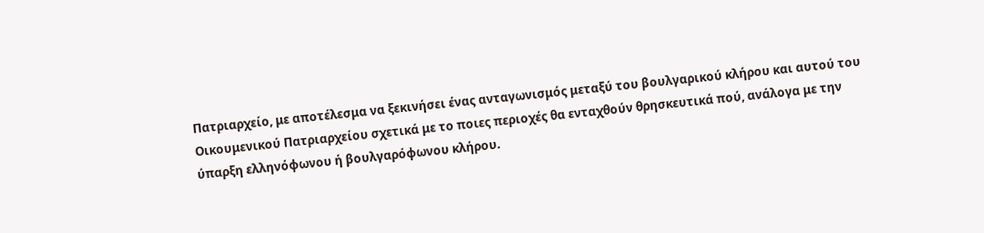Πατριαρχείο, με αποτέλεσμα να ξεκινήσει ένας ανταγωνισμός μεταξύ του βουλγαρικού κλήρου και αυτού του Οικουμενικού Πατριαρχείου σχετικά με το ποιες περιοχές θα ενταχθούν θρησκευτικά πού, ανάλογα με την ύπαρξη ελληνόφωνου ή βουλγαρόφωνου κλήρου.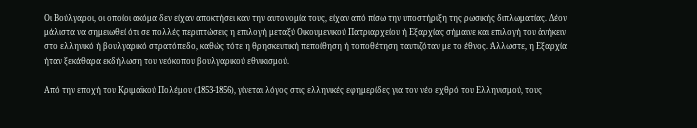Οι Βούλγαροι, οι οποίοι ακόμα δεν είχαν αποκτήσει καν την αυτονομία τους, είχαν από πίσω την υποστήριξη της ρωσικής διπλωματίας. Δέον μάλιστα να σημειωθεί ότι σε πολλές περιπτώσεις η επιλογή μεταξύ Οικουμενικού Πατριαρχείου ή Εξαρχίας σήμαινε και επιλογή του ἀνήκειν στο ελληνικό ή βουλγαρικό στρατόπεδο, καθώς τότε η θρησκευτική πεποίθηση ή τοποθέτηση ταυτιζόταν με το έθνος. Άλλωστε, η Εξαρχία ήταν ξεκάθαρα εκδήλωση του νεόκοπου βουλγαρικού εθνικισμού.

Από την εποχή του Κριμαϊκού Πολέμου (1853-1856), γίνεται λόγος στις ελληνικές εφημερίδες για τον νέο εχθρό του Ελληνισμού, τους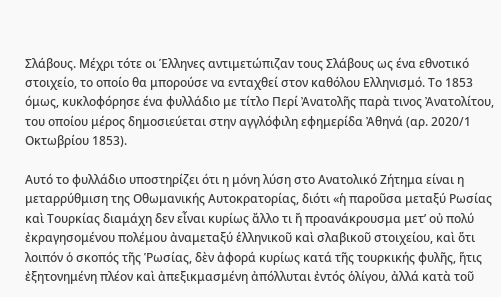Σλάβους. Μέχρι τότε οι Έλληνες αντιμετώπιζαν τους Σλάβους ως ένα εθνοτικό στοιχείο, το οποίο θα μπορούσε να ενταχθεί στον καθόλου Ελληνισμό. Το 1853 όμως, κυκλοφόρησε ένα φυλλάδιο με τίτλο Περί Ἀνατολῆς παρὰ τινος Ἀνατολίτου, του οποίου μέρος δημοσιεύεται στην αγγλόφιλη εφημερίδα Ἀθηνά (αρ. 2020/1 Οκτωβρίου 1853).

Αυτό το φυλλάδιο υποστηρίζει ότι η μόνη λύση στο Ανατολικό Ζήτημα είναι η μεταρρύθμιση της Οθωμανικής Αυτοκρατορίας, διότι «ἡ παροῦσα μεταξύ Ρωσίας καὶ Τουρκίας διαμάχη δεν εἶναι κυρίως ἄλλο τι ἤ προανάκρουσμα μετ’ οὐ πολύ ἐκραγησομένου πολέμου ἀναμεταξύ ἑλληνικοῦ καὶ σλαβικοῦ στοιχείου, καὶ ὅτι λοιπόν ὁ σκοπός τῆς Ῥωσίας, δὲν ἀφορά κυρίως κατά τῆς τουρκικής φυλῆς, ἥτις ἐξητονημένη πλέον καὶ ἀπεξικμασμένη ἀπόλλυται ἐντός ὁλίγου, ἀλλά κατὰ τοῦ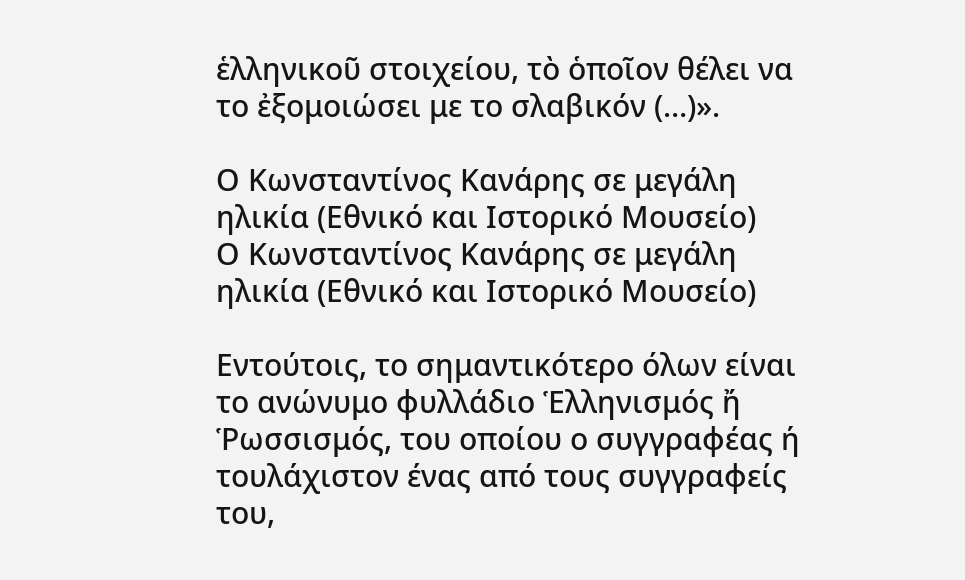ἑλληνικοῦ στοιχείου, τὸ ὁποῖον θέλει να το ἐξομοιώσει με το σλαβικόν (…)».

Ο Κωνσταντίνος Κανάρης σε μεγάλη ηλικία (Εθνικό και Ιστορικό Μουσείο)
Ο Κωνσταντίνος Κανάρης σε μεγάλη ηλικία (Εθνικό και Ιστορικό Μουσείο)

Εντούτοις, το σημαντικότερο όλων είναι το ανώνυμο φυλλάδιο Ἑλληνισμός ἤ Ῥωσσισμός, του οποίου ο συγγραφέας ή τουλάχιστον ένας από τους συγγραφείς του,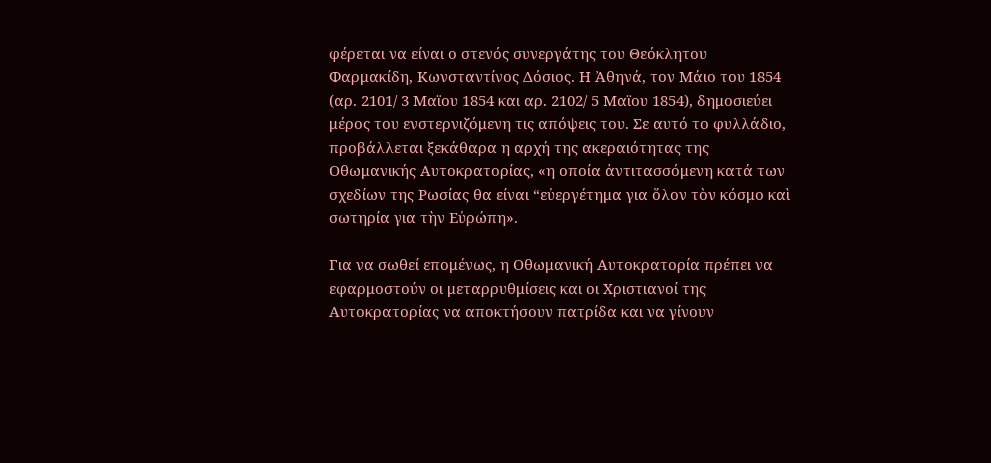φέρεται να είναι ο στενός συνεργάτης του Θεόκλητου Φαρμακίδη, Κωνσταντίνος Δόσιος. Η Ἀθηνά, τον Μάιο του 1854 (αρ. 2101/ 3 Μαϊου 1854 και αρ. 2102/ 5 Μαϊου 1854), δημοσιεύει μέρος του ενστερνιζόμενη τις απόψεις του. Σε αυτό το φυλλάδιο, προβάλλεται ξεκάθαρα η αρχή της ακεραιότητας της Οθωμανικής Αυτοκρατορίας, «η οποία ἀντιτασσόμενη κατά των σχεδίων της Ρωσίας θα είναι “εὐεργέτημα για ὅλον τὸν κόσμο καὶ σωτηρία για τὴν Εὐρώπη».

Για να σωθεί επομένως, η Οθωμανική Αυτοκρατορία πρέπει να εφαρμοστούν οι μεταρρυθμίσεις και οι Χριστιανοί της Αυτοκρατορίας να αποκτήσουν πατρίδα και να γίνουν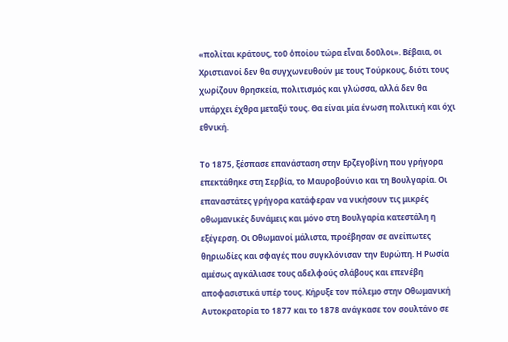«πολίται κράτους, τοῦ ὁποίου τώρα εἶναι δοῦλοι». Βέβαια, οι Χριστιανοί δεν θα συγχωνευθούν με τους Τούρκους, διότι τους χωρίζουν θρησκεία, πολιτισμός και γλώσσα, αλλά δεν θα υπάρχει έχθρα μεταξύ τους. Θα είναι μία ένωση πολιτική και όχι εθνική.

Το 1875, ξέσπασε επανάσταση στην Ερζεγοβίνη που γρήγορα επεκτάθηκε στη Σερβία, το Μαυροβούνιο και τη Βουλγαρία. Οι επαναστάτες γρήγορα κατάφεραν να νικήσουν τις μικρές οθωμανικές δυνάμεις και μόνο στη Βουλγαρία κατεστάλη η εξέγερση. Οι Οθωμανοί μάλιστα, προέβησαν σε ανείπωτες θηριωδίες και σφαγές που συγκλόνισαν την Ευρώπη. Η Ρωσία αμέσως αγκάλιασε τους αδελφούς σλάβους και επενέβη αποφασιστικά υπέρ τους. Κήρυξε τον πόλεμο στην Οθωμανική Αυτοκρατορία το 1877 και το 1878 ανάγκασε τον σουλτάνο σε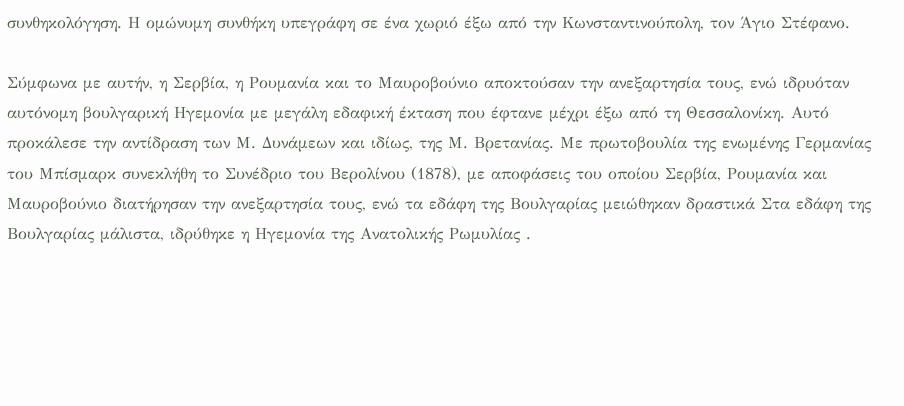συνθηκολόγηση. Η ομώνυμη συνθήκη υπεγράφη σε ένα χωριό έξω από την Κωνσταντινούπολη, τον Άγιο Στέφανο.

Σύμφωνα με αυτήν, η Σερβία, η Ρουμανία και το Μαυροβούνιο αποκτούσαν την ανεξαρτησία τους, ενώ ιδρυόταν αυτόνομη βουλγαρική Ηγεμονία με μεγάλη εδαφική έκταση που έφτανε μέχρι έξω από τη Θεσσαλονίκη. Αυτό προκάλεσε την αντίδραση των Μ. Δυνάμεων και ιδίως, της Μ. Βρετανίας. Με πρωτοβουλία της ενωμένης Γερμανίας του Μπίσμαρκ συνεκλήθη το Συνέδριο του Βερολίνου (1878), με αποφάσεις του οποίου Σερβία, Ρουμανία και Μαυροβούνιο διατήρησαν την ανεξαρτησία τους, ενώ τα εδάφη της Βουλγαρίας μειώθηκαν δραστικά Στα εδάφη της Βουλγαρίας μάλιστα, ιδρύθηκε η Ηγεμονία της Ανατολικής Ρωμυλίας .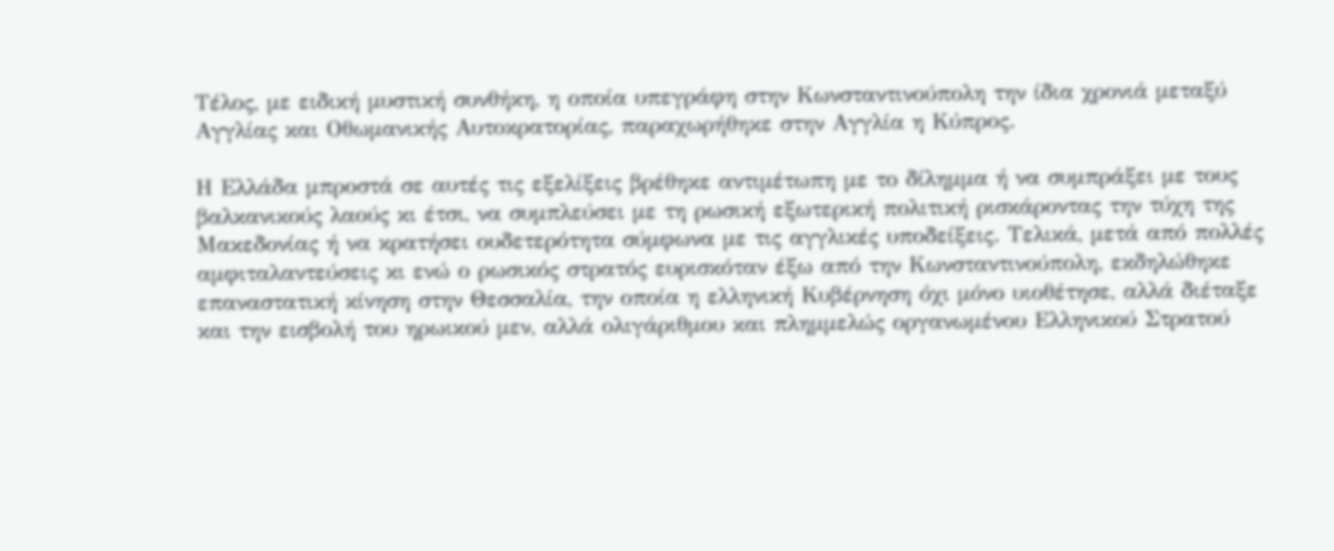Τέλος, με ειδική μυστική συνθήκη, η οποία υπεγράφη στην Κωνσταντινούπολη την ίδια χρονιά μεταξύ Αγγλίας και Οθωμανικής Αυτοκρατορίας, παραχωρήθηκε στην Αγγλία η Κύπρος.

Η Ελλάδα μπροστά σε αυτές τις εξελίξεις βρέθηκε αντιμέτωπη με το δίλημμα ή να συμπράξει με τους βαλκανικούς λαούς κι έτσι, να συμπλεύσει με τη ρωσική εξωτερική πολιτική ρισκάροντας την τύχη της Μακεδονίας ή να κρατήσει ουδετερότητα σύμφωνα με τις αγγλικές υποδείξεις. Τελικά, μετά από πολλές αμφιταλαντεύσεις κι ενώ ο ρωσικός στρατός ευρισκόταν έξω από την Κωνσταντινούπολη, εκδηλώθηκε επαναστατική κίνηση στην Θεσσαλία, την οποία η ελληνική Κυβέρνηση όχι μόνο υιοθέτησε, αλλά διέταξε και την εισβολή του ηρωικού μεν, αλλά ολιγάριθμου και πλημμελώς οργανωμένου Ελληνικού Στρατού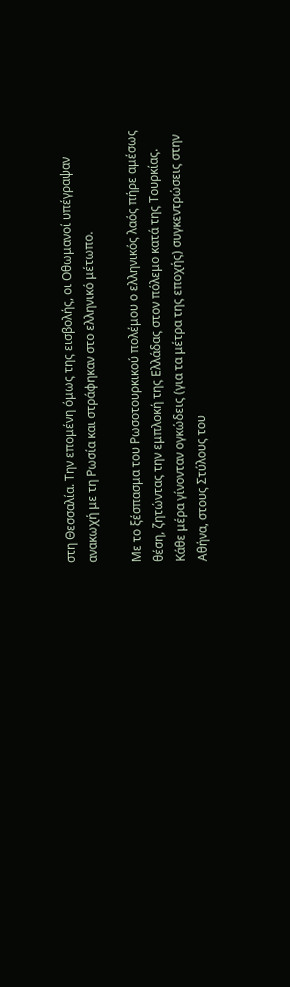στη Θεσσαλία. Την επομένη όμως της εισβολής, οι Οθωμανοί υπέγραψαν ανακωχή με τη Ρωσία και στράφηκαν στο ελληνικό μέτωπο.

Με το ξέσπασμα του Ρωσοτουρκικού πολέμου ο ελληνικός λαός πήρε αμέσως θέση, ζητώντας την εμπλοκή της Ελλάδας στον πόλεμο κατά της Τουρκίας. Κάθε μέρα γίνονταν ογκώδεις (για τα μέτρα της εποχής) συγκεντρώσεις στην Αθήνα, στους Στύλους του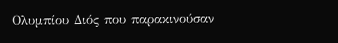Ολυμπίου Διός που παρακινούσαν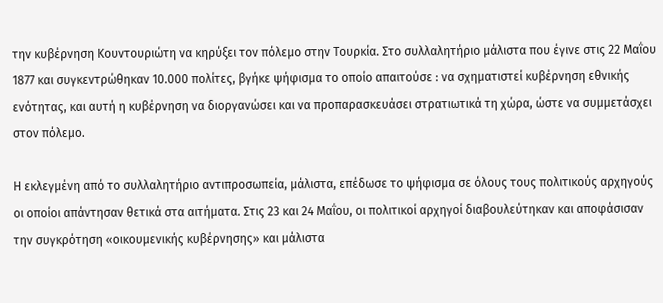την κυβέρνηση Κουντουριώτη να κηρύξει τον πόλεμο στην Τουρκία. Στο συλλαλητήριο μάλιστα που έγινε στις 22 Μαΐου 1877 και συγκεντρώθηκαν 10.000 πολίτες, βγήκε ψήφισμα το οποίο απαιτούσε : να σχηματιστεί κυβέρνηση εθνικής ενότητας, και αυτή η κυβέρνηση να διοργανώσει και να προπαρασκευάσει στρατιωτικά τη χώρα, ώστε να συμμετάσχει στον πόλεμο.

Η εκλεγμένη από το συλλαλητήριο αντιπροσωπεία, μάλιστα, επέδωσε το ψήφισμα σε όλους τους πολιτικούς αρχηγούς οι οποίοι απάντησαν θετικά στα αιτήματα. Στις 23 και 24 Μαΐου, οι πολιτικοί αρχηγοί διαβουλεύτηκαν και αποφάσισαν την συγκρότηση «οικουμενικής κυβέρνησης» και μάλιστα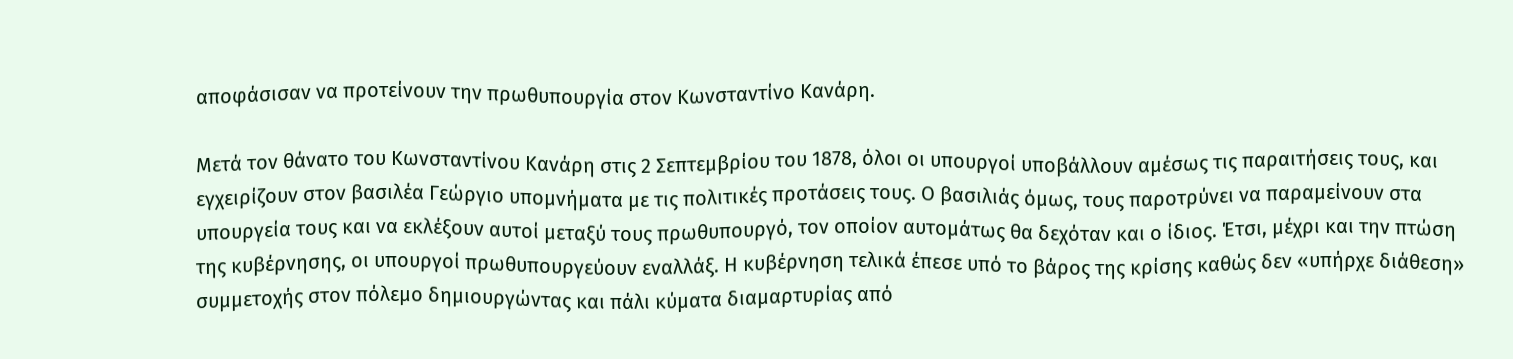αποφάσισαν να προτείνουν την πρωθυπουργία στον Κωνσταντίνο Κανάρη.

Μετά τον θάνατο του Κωνσταντίνου Κανάρη στις 2 Σεπτεμβρίου του 1878, όλοι οι υπουργοί υποβάλλουν αμέσως τις παραιτήσεις τους, και εγχειρίζουν στον βασιλέα Γεώργιο υπομνήματα με τις πολιτικές προτάσεις τους. Ο βασιλιάς όμως, τους παροτρύνει να παραμείνουν στα υπουργεία τους και να εκλέξουν αυτοί μεταξύ τους πρωθυπουργό, τον οποίον αυτομάτως θα δεχόταν και ο ίδιος. Έτσι, μέχρι και την πτώση της κυβέρνησης, οι υπουργοί πρωθυπουργεύουν εναλλάξ. Η κυβέρνηση τελικά έπεσε υπό το βάρος της κρίσης καθώς δεν «υπήρχε διάθεση» συμμετοχής στον πόλεμο δημιουργώντας και πάλι κύματα διαμαρτυρίας από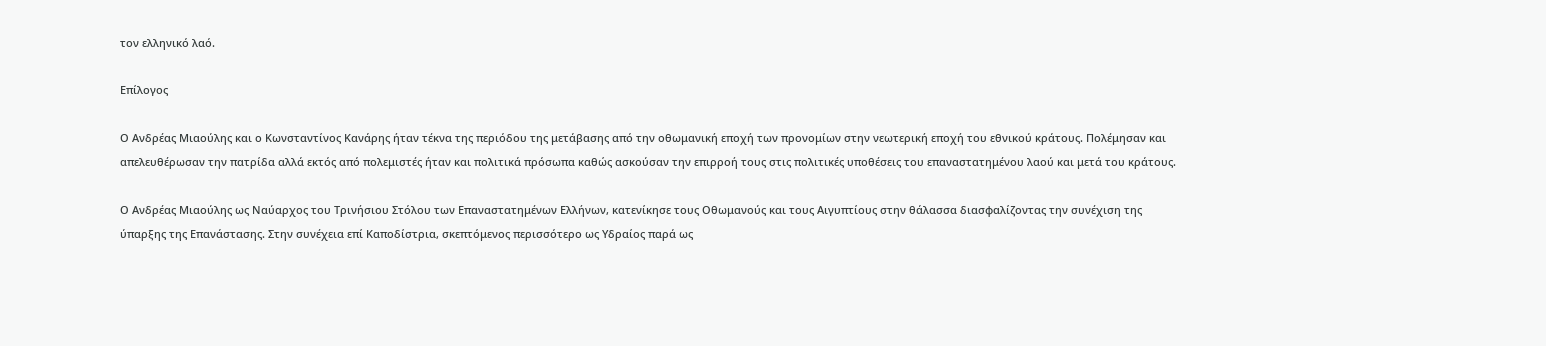τον ελληνικό λαό.

Επίλογος

Ο Ανδρέας Μιαούλης και ο Κωνσταντίνος Κανάρης ήταν τέκνα της περιόδου της μετάβασης από την οθωμανική εποχή των προνομίων στην νεωτερική εποχή του εθνικού κράτους. Πολέμησαν και απελευθέρωσαν την πατρίδα αλλά εκτός από πολεμιστές ήταν και πολιτικά πρόσωπα καθώς ασκούσαν την επιρροή τους στις πολιτικές υποθέσεις του επαναστατημένου λαού και μετά του κράτους.

Ο Ανδρέας Μιαούλης ως Ναύαρχος του Τρινήσιου Στόλου των Επαναστατημένων Ελλήνων, κατενίκησε τους Οθωμανούς και τους Αιγυπτίους στην θάλασσα διασφαλίζοντας την συνέχιση της ύπαρξης της Επανάστασης. Στην συνέχεια επί Καποδίστρια, σκεπτόμενος περισσότερο ως Υδραίος παρά ως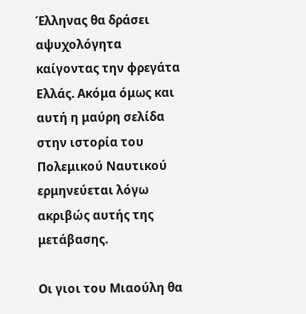Έλληνας θα δράσει αψυχολόγητα καίγοντας την φρεγάτα Ελλάς. Ακόμα όμως και αυτή η μαύρη σελίδα στην ιστορία του Πολεμικού Ναυτικού ερμηνεύεται λόγω ακριβώς αυτής της μετάβασης.

Οι γιοι του Μιαούλη θα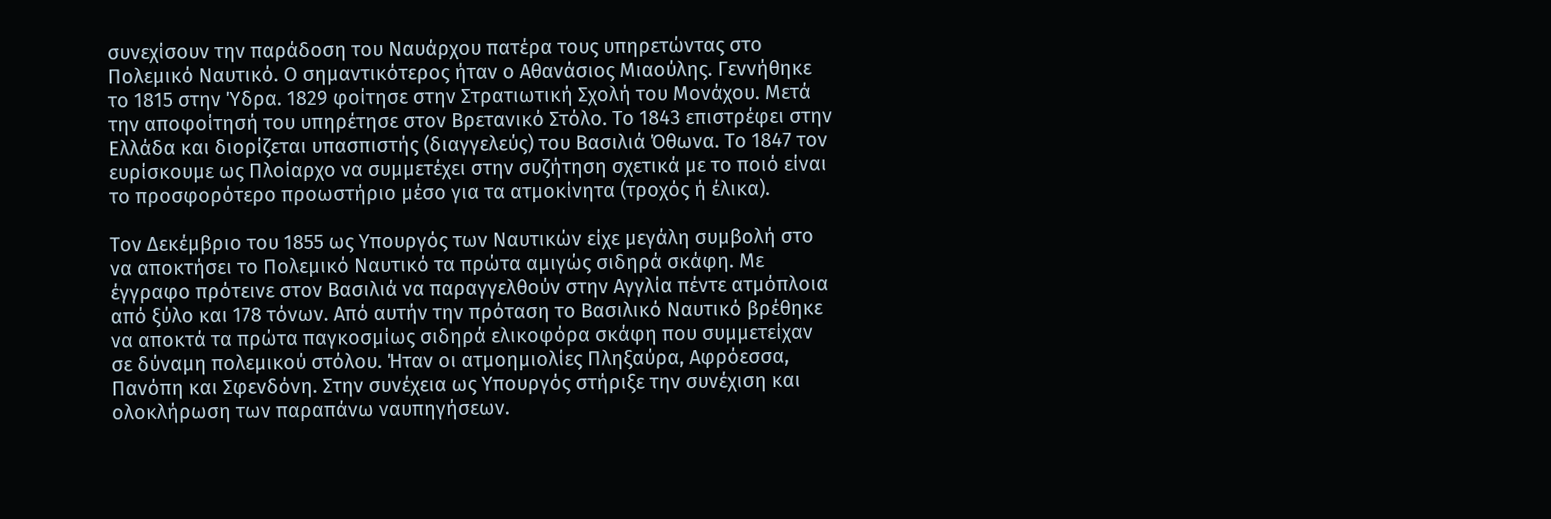συνεχίσουν την παράδοση του Ναυάρχου πατέρα τους υπηρετώντας στο Πολεμικό Ναυτικό. Ο σημαντικότερος ήταν ο Αθανάσιος Μιαούλης. Γεννήθηκε το 1815 στην Ύδρα. 1829 φοίτησε στην Στρατιωτική Σχολή του Μονάχου. Μετά την αποφοίτησή του υπηρέτησε στον Βρετανικό Στόλο. Το 1843 επιστρέφει στην Ελλάδα και διορίζεται υπασπιστής (διαγγελεύς) του Βασιλιά Όθωνα. Το 1847 τον ευρίσκουμε ως Πλοίαρχο να συμμετέχει στην συζήτηση σχετικά με το ποιό είναι το προσφορότερο προωστήριο μέσο για τα ατμοκίνητα (τροχός ή έλικα).

Τον Δεκέμβριο του 1855 ως Υπουργός των Ναυτικών είχε μεγάλη συμβολή στο να αποκτήσει το Πολεμικό Ναυτικό τα πρώτα αμιγώς σιδηρά σκάφη. Με έγγραφο πρότεινε στον Βασιλιά να παραγγελθούν στην Αγγλία πέντε ατμόπλοια από ξύλο και 178 τόνων. Από αυτήν την πρόταση το Βασιλικό Ναυτικό βρέθηκε να αποκτά τα πρώτα παγκοσμίως σιδηρά ελικοφόρα σκάφη που συμμετείχαν σε δύναμη πολεμικού στόλου. Ήταν οι ατμοημιολίες Πληξαύρα, Αφρόεσσα, Πανόπη και Σφενδόνη. Στην συνέχεια ως Υπουργός στήριξε την συνέχιση και ολοκλήρωση των παραπάνω ναυπηγήσεων.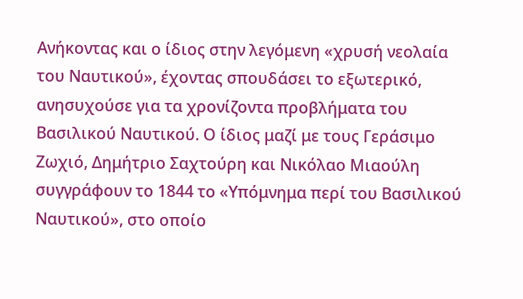Ανήκοντας και ο ίδιος στην λεγόμενη «χρυσή νεολαία του Ναυτικού», έχοντας σπουδάσει το εξωτερικό, ανησυχούσε για τα χρονίζοντα προβλήματα του Βασιλικού Ναυτικού. Ο ίδιος μαζί με τους Γεράσιμο Ζωχιό, Δημήτριο Σαχτούρη και Νικόλαο Μιαούλη συγγράφουν το 1844 το «Υπόμνημα περί του Βασιλικού Ναυτικού», στο οποίο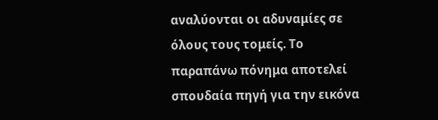αναλύονται οι αδυναμίες σε όλους τους τομείς. Το παραπάνω πόνημα αποτελεί σπουδαία πηγή για την εικόνα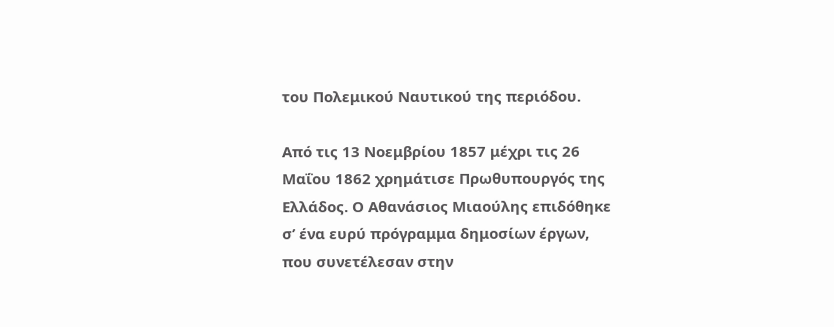του Πολεμικού Ναυτικού της περιόδου.

Από τις 13 Νοεμβρίου 1857 μέχρι τις 26 Μαΐου 1862 χρημάτισε Πρωθυπουργός της Ελλάδος. Ο Αθανάσιος Μιαούλης επιδόθηκε σ’ ένα ευρύ πρόγραμμα δημοσίων έργων, που συνετέλεσαν στην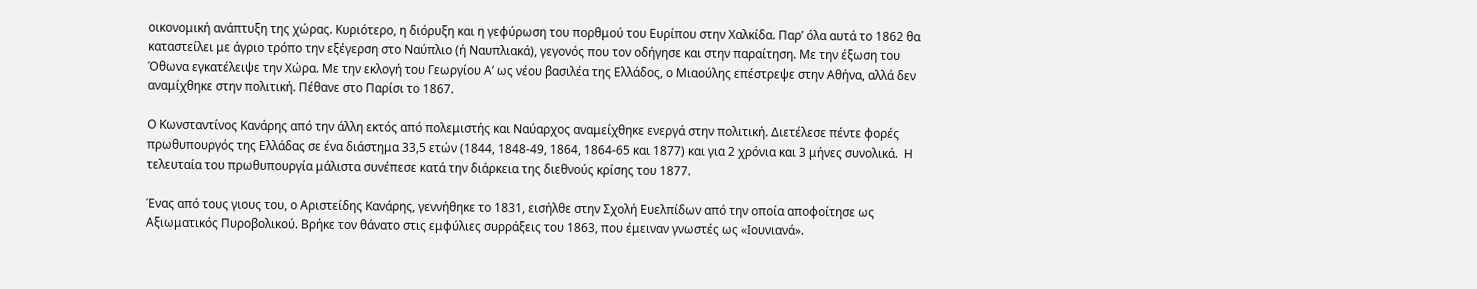οικονομική ανάπτυξη της χώρας. Κυριότερο, η διόρυξη και η γεφύρωση του πορθμού του Ευρίπου στην Χαλκίδα. Παρ’ όλα αυτά το 1862 θα καταστείλει με άγριο τρόπο την εξέγερση στο Ναύπλιο (ή Ναυπλιακά), γεγονός που τον οδήγησε και στην παραίτηση. Με την έξωση του Όθωνα εγκατέλειψε την Χώρα. Με την εκλογή του Γεωργίου Α’ ως νέου βασιλέα της Ελλάδος, ο Μιαούλης επέστρεψε στην Αθήνα, αλλά δεν αναμίχθηκε στην πολιτική. Πέθανε στο Παρίσι το 1867.

Ο Κωνσταντίνος Κανάρης από την άλλη εκτός από πολεμιστής και Ναύαρχος αναμείχθηκε ενεργά στην πολιτική. Διετέλεσε πέντε φορές πρωθυπουργός της Ελλάδας σε ένα διάστημα 33,5 ετών (1844, 1848-49, 1864, 1864-65 και 1877) και για 2 χρόνια και 3 μήνες συνολικά.  Η τελευταία του πρωθυπουργία μάλιστα συνέπεσε κατά την διάρκεια της διεθνούς κρίσης του 1877.

Ένας από τους γιους του, ο Αριστείδης Κανάρης, γεννήθηκε το 1831, εισήλθε στην Σχολή Ευελπίδων από την οποία αποφοίτησε ως Αξιωματικός Πυροβολικού. Βρήκε τον θάνατο στις εμφύλιες συρράξεις του 1863, που έμειναν γνωστές ως «Ιουνιανά».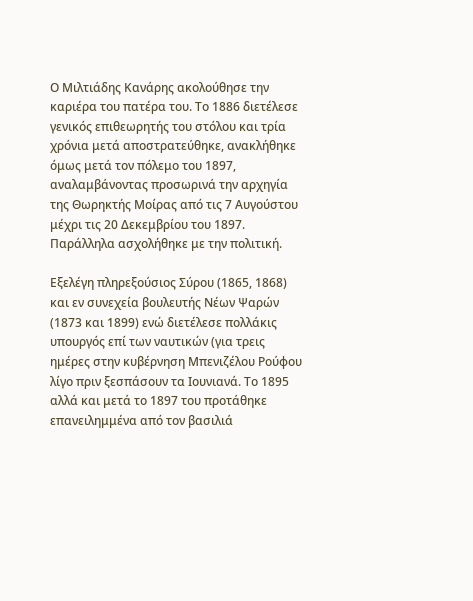Ο Μιλτιάδης Κανάρης ακολούθησε την καριέρα του πατέρα του. Το 1886 διετέλεσε γενικός επιθεωρητής του στόλου και τρία χρόνια μετά αποστρατεύθηκε, ανακλήθηκε όμως μετά τον πόλεμο του 1897, αναλαμβάνοντας προσωρινά την αρχηγία της Θωρηκτής Μοίρας από τις 7 Αυγούστου μέχρι τις 20 Δεκεμβρίου του 1897. Παράλληλα ασχολήθηκε με την πολιτική.

Εξελέγη πληρεξούσιος Σύρου (1865, 1868) και εν συνεχεία βουλευτής Νέων Ψαρών (1873 και 1899) ενώ διετέλεσε πολλάκις υπουργός επί των ναυτικών (για τρεις ημέρες στην κυβέρνηση Μπενιζέλου Ρούφου λίγο πριν ξεσπάσουν τα Ιουνιανά. Το 1895 αλλά και μετά το 1897 του προτάθηκε επανειλημμένα από τον βασιλιά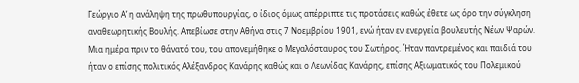Γεώργιο Α’ η ανάληψη της πρωθυπουργίας, ο ίδιος όμως απέρριπτε τις προτάσεις καθώς έθετε ως όρο την σύγκληση αναθεωρητικής Βουλής. Απεβίωσε στην Αθήνα στις 7 Νοεμβρίου 1901, ενώ ήταν εν ενεργεία βουλευτής Νέων Ψαρών. Μια ημέρα πριν το θάνατό του, του απονεμήθηκε ο Μεγαλόσταυρος του Σωτήρος. Ήταν παντρεμένος και παιδιά του ήταν ο επίσης πολιτικός Αλέξανδρος Κανάρης καθώς και ο Λεωνίδας Κανάρης, επίσης Αξιωματικός του Πολεμικού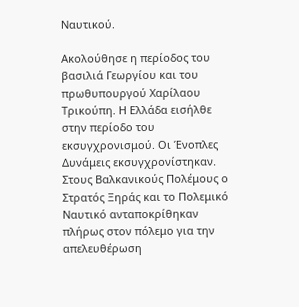Ναυτικού.

Ακολούθησε η περίοδος του βασιλιά Γεωργίου και του πρωθυπουργού Χαρίλαου Τρικούπη. Η Ελλάδα εισήλθε στην περίοδο του εκσυγχρονισμού. Οι Ένοπλες Δυνάμεις εκσυγχρονίστηκαν. Στους Βαλκανικούς Πολέμους ο Στρατός Ξηράς και το Πολεμικό Ναυτικό ανταποκρίθηκαν πλήρως στον πόλεμο για την απελευθέρωση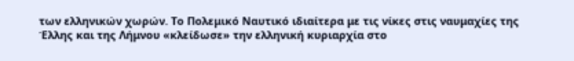των ελληνικών χωρών. Το Πολεμικό Ναυτικό ιδιαίτερα με τις νίκες στις ναυμαχίες της Έλλης και της Λήμνου «κλείδωσε» την ελληνική κυριαρχία στο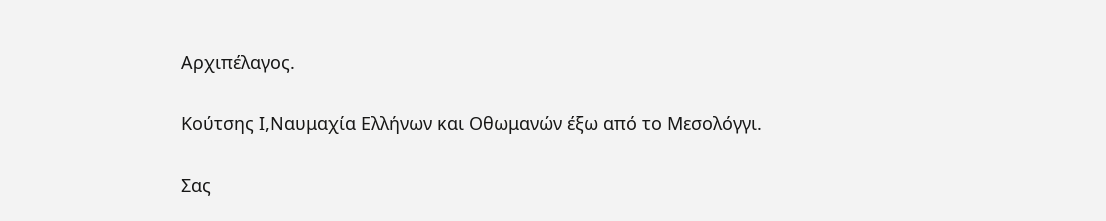Αρχιπέλαγος.

Κούτσης Ι,Ναυμαχία Ελλήνων και Οθωμανών έξω από το Μεσολόγγι.

Σας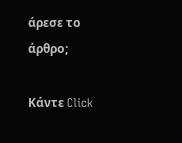άρεσε το άρθρο;

Κάντε Click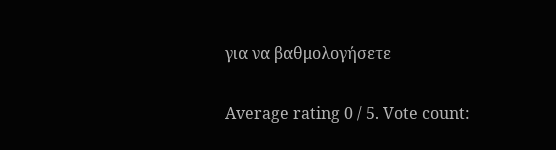για να βαθμολογήσετε

Average rating 0 / 5. Vote count: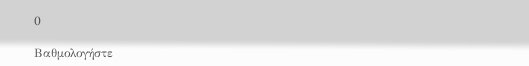0

Βαθμολογήστε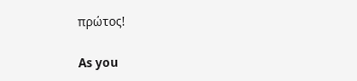πρώτος!

As you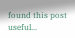found this post useful...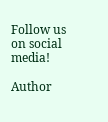Follow us on social media!

Author